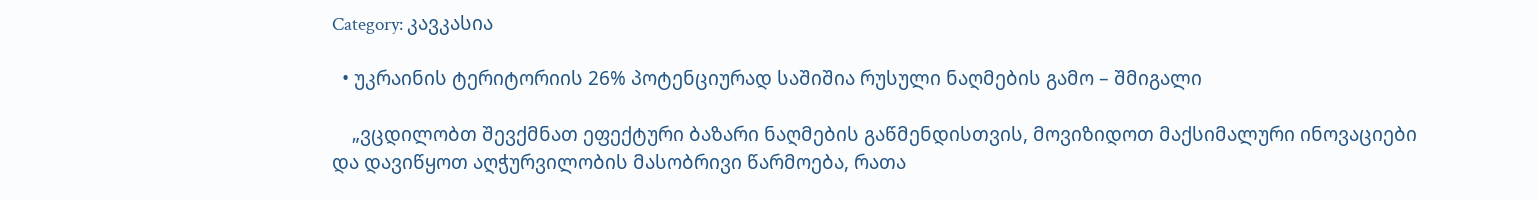Category: კავკასია

  • უკრაინის ტერიტორიის 26% პოტენციურად საშიშია რუსული ნაღმების გამო – შმიგალი

    „ვცდილობთ შევქმნათ ეფექტური ბაზარი ნაღმების გაწმენდისთვის, მოვიზიდოთ მაქსიმალური ინოვაციები და დავიწყოთ აღჭურვილობის მასობრივი წარმოება, რათა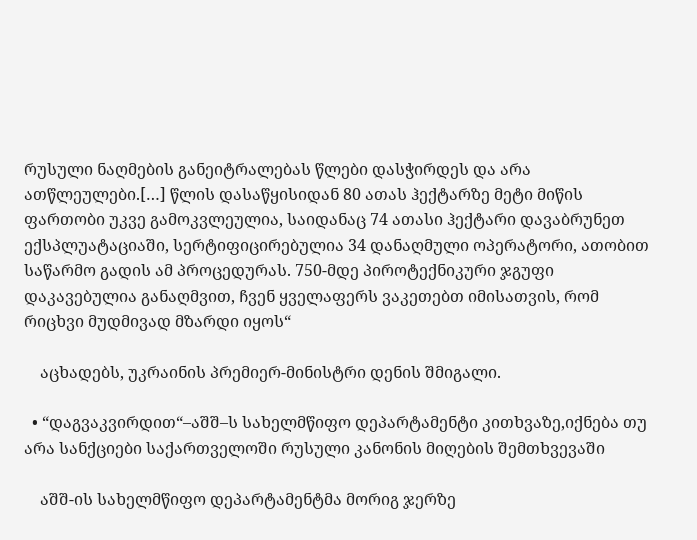რუსული ნაღმების განეიტრალებას წლები დასჭირდეს და არა ათწლეულები.[…] წლის დასაწყისიდან 80 ათას ჰექტარზე მეტი მიწის ფართობი უკვე გამოკვლეულია, საიდანაც 74 ათასი ჰექტარი დავაბრუნეთ ექსპლუატაციაში, სერტიფიცირებულია 34 დანაღმული ოპერატორი, ათობით საწარმო გადის ამ პროცედურას. 750-მდე პიროტექნიკური ჯგუფი დაკავებულია განაღმვით, ჩვენ ყველაფერს ვაკეთებთ იმისათვის, რომ რიცხვი მუდმივად მზარდი იყოს“

    აცხადებს, უკრაინის პრემიერ-მინისტრი დენის შმიგალი.

  • “დაგვაკვირდით“–აშშ–ს სახელმწიფო დეპარტამენტი კითხვაზე,იქნება თუ არა სანქციები საქართველოში რუსული კანონის მიღების შემთხვევაში

    აშშ-ის სახელმწიფო დეპარტამენტმა მორიგ ჯერზე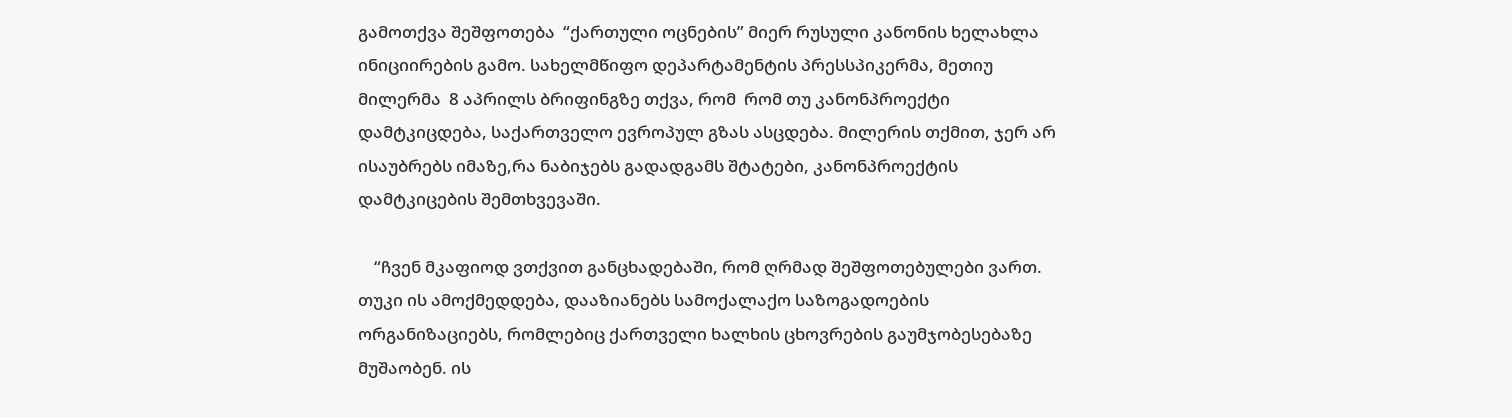გამოთქვა შეშფოთება  “ქართული ოცნების” მიერ რუსული კანონის ხელახლა ინიციირების გამო. სახელმწიფო დეპარტამენტის პრესსპიკერმა, მეთიუ მილერმა  8 აპრილს ბრიფინგზე თქვა, რომ  რომ თუ კანონპროექტი დამტკიცდება, საქართველო ევროპულ გზას ასცდება. მილერის თქმით, ჯერ არ ისაუბრებს იმაზე,რა ნაბიჯებს გადადგამს შტატები, კანონპროექტის დამტკიცების შემთხვევაში.

    “ჩვენ მკაფიოდ ვთქვით განცხადებაში, რომ ღრმად შეშფოთებულები ვართ. თუკი ის ამოქმედდება, დააზიანებს სამოქალაქო საზოგადოების ორგანიზაციებს, რომლებიც ქართველი ხალხის ცხოვრების გაუმჯობესებაზე მუშაობენ. ის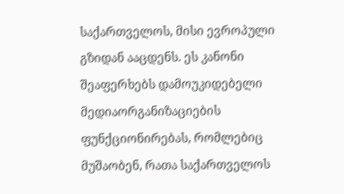საქართველოს, მისი ევროპული გზიდან ააცდენს. ეს კანონი შეაფერხებს დამოუკიდებელი მედიაორგანიზაციების ფუნქციონირებას, რომლებიც მუშაობენ, რათა საქართველოს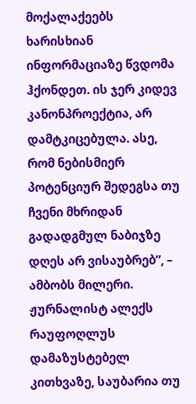მოქალაქეებს ხარისხიან ინფორმაციაზე წვდომა ჰქონდეთ. ის ჯერ კიდევ კანონპროექტია, არ დამტკიცებულა. ასე, რომ ნებისმიერ პოტენციურ შედეგსა თუ ჩვენი მხრიდან გადადგმულ ნაბიჯზე დღეს არ ვისაუბრებ”, – ამბობს მილერი. ჟურნალისტ ალექს რაუფოღლუს დამაზუსტებელ კითხვაზე, საუბარია თუ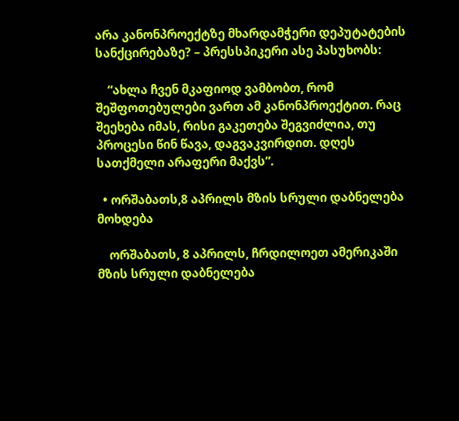არა კანონპროექტზე მხარდამჭერი დეპუტატების სანქცირებაზე? – პრესსპიკერი ასე პასუხობს:

    “ახლა ჩვენ მკაფიოდ ვამბობთ, რომ შეშფოთებულები ვართ ამ კანონპროექტით. რაც შეეხება იმას, რისი გაკეთება შეგვიძლია, თუ პროცესი წინ წავა, დაგვაკვირდით. დღეს სათქმელი არაფერი მაქვს”.

  • ორშაბათს,8 აპრილს მზის სრული დაბნელება მოხდება

    ორშაბათს, 8 აპრილს, ჩრდილოეთ ამერიკაში მზის სრული დაბნელება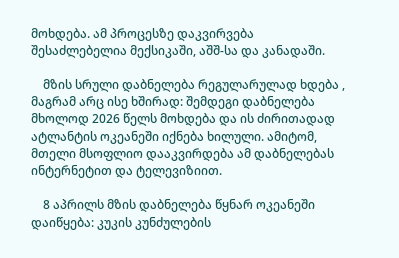მოხდება. ამ პროცესზე დაკვირვება შესაძლებელია მექსიკაში, აშშ-სა და კანადაში.

    მზის სრული დაბნელება რეგულარულად ხდება , მაგრამ არც ისე ხშირად: შემდეგი დაბნელება მხოლოდ 2026 წელს მოხდება და ის ძირითადად ატლანტის ოკეანეში იქნება ხილული. ამიტომ, მთელი მსოფლიო დააკვირდება ამ დაბნელებას ინტერნეტით და ტელევიზიით.

    8 აპრილს მზის დაბნელება წყნარ ოკეანეში დაიწყება: კუკის კუნძულების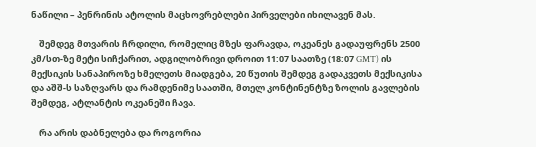ნაწილი – პენრინის ატოლის მაცხოვრებლები პირველები იხილავენ მას.

    შემდეგ მთვარის ჩრდილი, რომელიც მზეს ფარავდა, ოკეანეს გადაუფრენს 2500 კმ/სთ-ზე მეტი სიჩქარით, ადგილობრივი დროით 11:07 საათზე (18:07 GMT) ის  მექსიკის სანაპიროზე ხმელეთს მიადგება, 20 წუთის შემდეგ გადაკვეთს მექსიკისა და აშშ-ს საზღვარს და რამდენიმე საათში, მთელ კონტინენტზე ზოლის გავლების შემდეგ, ატლანტის ოკეანეში ჩავა.

    რა არის დაბნელება და როგორია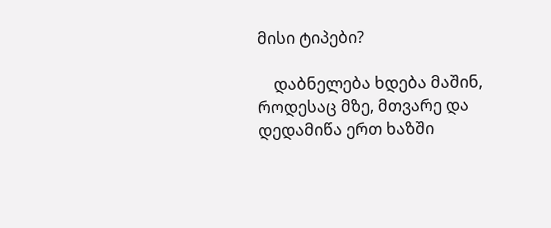მისი ტიპები?

    დაბნელება ხდება მაშინ, როდესაც მზე, მთვარე და დედამიწა ერთ ხაზში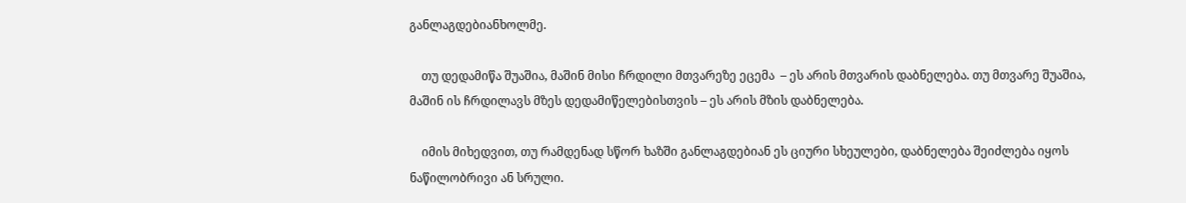განლაგდებიანხოლმე.

    თუ დედამიწა შუაშია, მაშინ მისი ჩრდილი მთვარეზე ეცემა  – ეს არის მთვარის დაბნელება. თუ მთვარე შუაშია, მაშინ ის ჩრდილავს მზეს დედამიწელებისთვის – ეს არის მზის დაბნელება.

    იმის მიხედვით, თუ რამდენად სწორ ხაზში განლაგდებიან ეს ციური სხეულები, დაბნელება შეიძლება იყოს ნაწილობრივი ან სრული.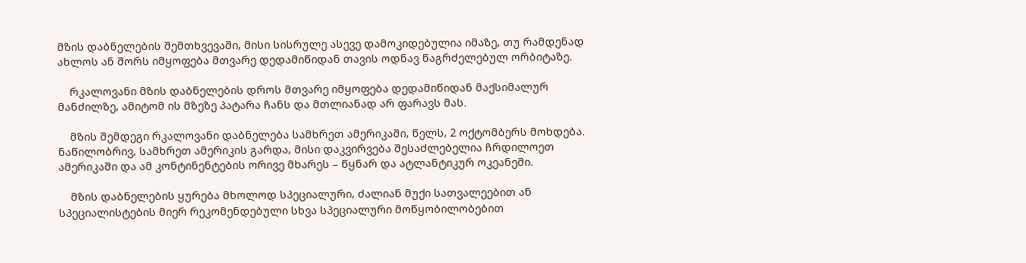მზის დაბნელების შემთხვევაში, მისი სისრულე ასევე დამოკიდებულია იმაზე, თუ რამდენად ახლოს ან შორს იმყოფება მთვარე დედამიწიდან თავის ოდნავ წაგრძელებულ ორბიტაზე.

    რკალოვანი მზის დაბნელების დროს მთვარე იმყოფება დედამიწიდან მაქსიმალურ მანძილზე, ამიტომ ის მზეზე პატარა ჩანს და მთლიანად არ ფარავს მას.

    მზის შემდეგი რკალოვანი დაბნელება სამხრეთ ამერიკაში, წელს, 2 ოქტომბერს მოხდება. ნაწილობრივ, სამხრეთ ამერიკის გარდა, მისი დაკვირვება შესაძლებელია ჩრდილოეთ ამერიკაში და ამ კონტინენტების ორივე მხარეს – წყნარ და ატლანტიკურ ოკეანეში.

    მზის დაბნელების ყურება მხოლოდ სპეციალური, ძალიან მუქი სათვალეებით ან სპეციალისტების მიერ რეკომენდებული სხვა სპეციალური მოწყობილობებით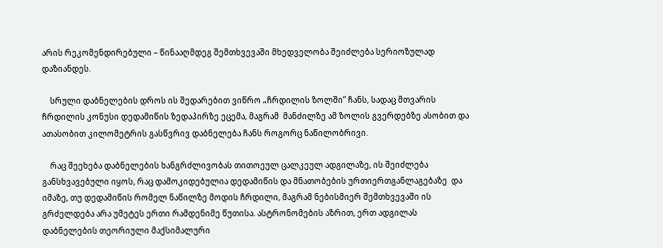არის რეკომენდირებული – წინააღმდეგ შემთხვევაში მხედველობა შეიძლება სერიოზულად დაზიანდეს.

    სრული დაბნელების დროს ის შედარებით ვიწრო „ჩრდილის ზოლში“ ჩანს, სადაც მთვარის ჩრდილის კონუსი დედამიწის ზედაპირზე ეცემა, მაგრამ  მანძილზე ამ ზოლის გვერდებზე ასობით და ათასობით კილომეტრის გასწვრივ დაბნელება ჩანს როგორც ნაწილობრივი.

    რაც შეეხება დაბნელების ხანგრძლივობას თითოეულ ცალკეულ ადგილაზე, ის შეიძლება  განსხვავებული იყოს, რაც დამოკიდებულია დედამიწის და მნათობების ურთიერთგანლაგებაზე  და იმაზე, თუ დედამიწის რომელ ნაწილზე მოდის ჩრდილი, მაგრამ ნებისმიერ შემთხვევაში ის გრძელდება არა უმეტეს ერთი რამდენიმე წუთისა. ასტრონომების აზრით, ერთ ადგილას დაბნელების თეორიული მაქსიმალური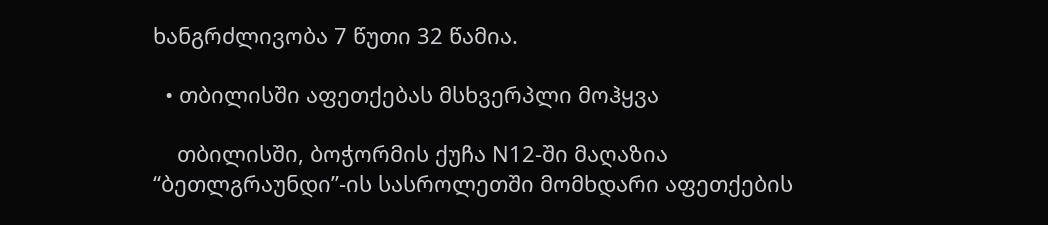ხანგრძლივობა 7 წუთი 32 წამია.

  • თბილისში აფეთქებას მსხვერპლი მოჰყვა

    თბილისში, ბოჭორმის ქუჩა N12-ში მაღაზია “ბეთლგრაუნდი”-ის სასროლეთში მომხდარი აფეთქების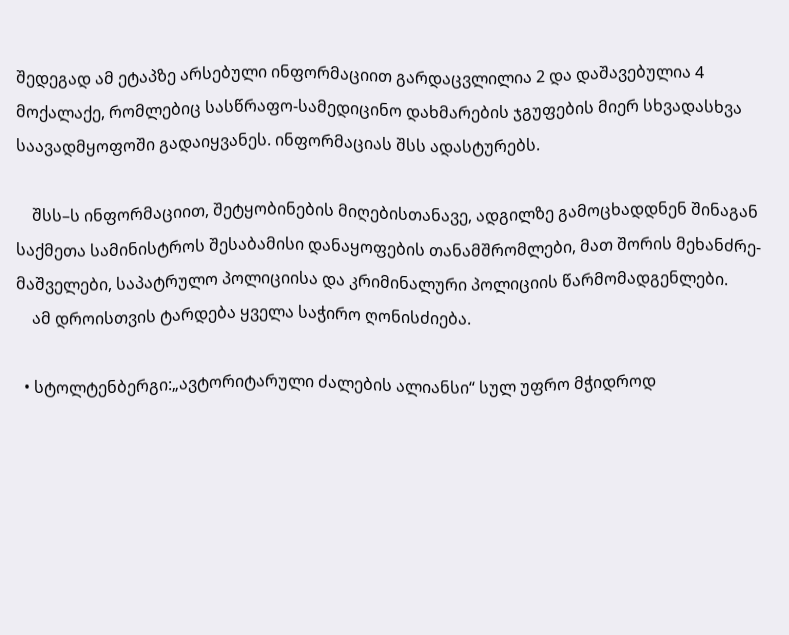შედეგად ამ ეტაპზე არსებული ინფორმაციით გარდაცვლილია 2 და დაშავებულია 4 მოქალაქე, რომლებიც სასწრაფო-სამედიცინო დახმარების ჯგუფების მიერ სხვადასხვა საავადმყოფოში გადაიყვანეს. ინფორმაციას შსს ადასტურებს.

    შსს–ს ინფორმაციით, შეტყობინების მიღებისთანავე, ადგილზე გამოცხადდნენ შინაგან საქმეთა სამინისტროს შესაბამისი დანაყოფების თანამშრომლები, მათ შორის მეხანძრე-მაშველები, საპატრულო პოლიციისა და კრიმინალური პოლიციის წარმომადგენლები.
    ამ დროისთვის ტარდება ყველა საჭირო ღონისძიება.

  • სტოლტენბერგი:„ავტორიტარული ძალების ალიანსი“ სულ უფრო მჭიდროდ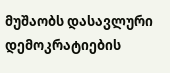მუშაობს დასავლური დემოკრატიების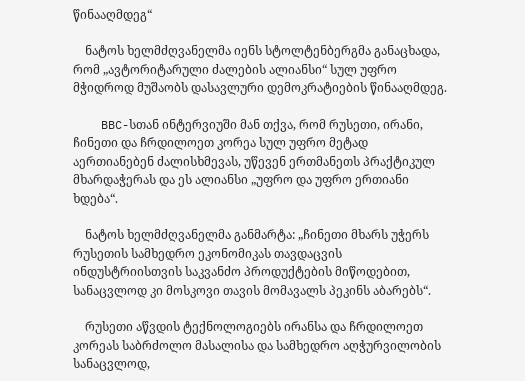წინააღმდეგ“

    ნატოს ხელმძღვანელმა იენს სტოლტენბერგმა განაცხადა,  რომ „ავტორიტარული ძალების ალიანსი“ სულ უფრო მჭიდროდ მუშაობს დასავლური დემოკრატიების წინააღმდეგ.

    BBC-სთან ინტერვიუში მან თქვა, რომ რუსეთი, ირანი, ჩინეთი და ჩრდილოეთ კორეა სულ უფრო მეტად აერთიანებენ ძალისხმევას, უწევენ ერთმანეთს პრაქტიკულ მხარდაჭერას და ეს ალიანსი „უფრო და უფრო ერთიანი ხდება“.

    ნატოს ხელმძღვანელმა განმარტა: „ჩინეთი მხარს უჭერს რუსეთის სამხედრო ეკონომიკას თავდაცვის ინდუსტრიისთვის საკვანძო პროდუქტების მიწოდებით, სანაცვლოდ კი მოსკოვი თავის მომავალს პეკინს აბარებს“.

    რუსეთი აწვდის ტექნოლოგიებს ირანსა და ჩრდილოეთ კორეას საბრძოლო მასალისა და სამხედრო აღჭურვილობის სანაცვლოდ,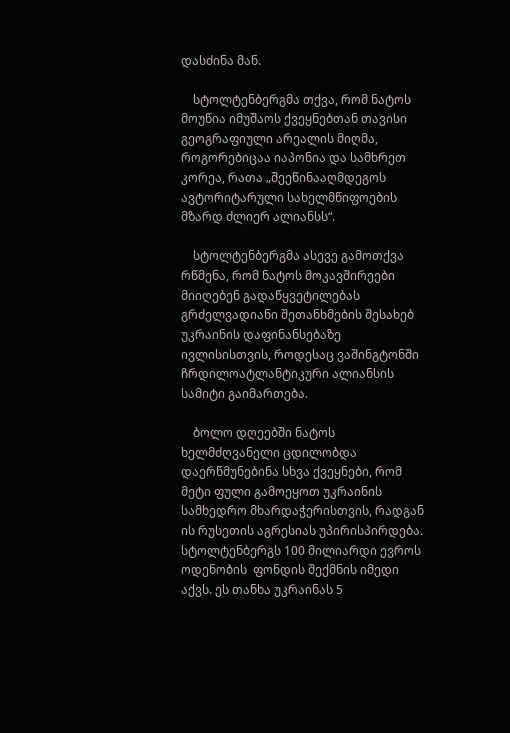დასძინა მან.

    სტოლტენბერგმა თქვა, რომ ნატოს მოუწია იმუშაოს ქვეყნებთან თავისი გეოგრაფიული არეალის მიღმა, როგორებიცაა იაპონია და სამხრეთ კორეა, რათა „შეეწინააღმდეგოს ავტორიტარული სახელმწიფოების მზარდ ძლიერ ალიანსს“.

    სტოლტენბერგმა ასევე გამოთქვა რწმენა, რომ ნატოს მოკავშირეები მიიღებენ გადაწყვეტილებას გრძელვადიანი შეთანხმების შესახებ უკრაინის დაფინანსებაზე ივლისისთვის, როდესაც ვაშინგტონში ჩრდილოატლანტიკური ალიანსის სამიტი გაიმართება.

    ბოლო დღეებში ნატოს ხელმძღვანელი ცდილობდა დაერწმუნებინა სხვა ქვეყნები, რომ მეტი ფული გამოეყოთ უკრაინის სამხედრო მხარდაჭერისთვის, რადგან ის რუსეთის აგრესიას უპირისპირდება. სტოლტენბერგს 100 მილიარდი ევროს ოდენობის  ფონდის შექმნის იმედი აქვს. ეს თანხა უკრაინას 5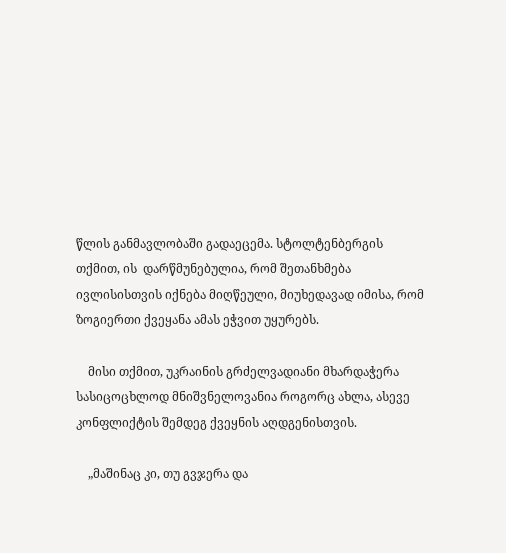წლის განმავლობაში გადაეცემა. სტოლტენბერგის თქმით, ის  დარწმუნებულია, რომ შეთანხმება ივლისისთვის იქნება მიღწეული, მიუხედავად იმისა, რომ ზოგიერთი ქვეყანა ამას ეჭვით უყურებს.

    მისი თქმით, უკრაინის გრძელვადიანი მხარდაჭერა სასიცოცხლოდ მნიშვნელოვანია როგორც ახლა, ასევე კონფლიქტის შემდეგ ქვეყნის აღდგენისთვის.

    „მაშინაც კი, თუ გვჯერა და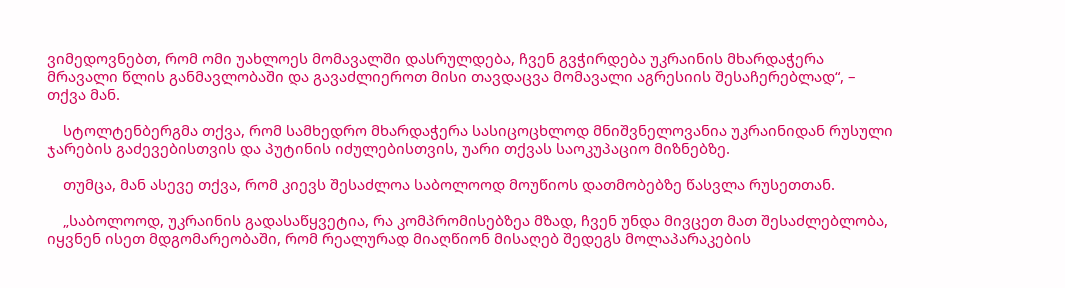ვიმედოვნებთ, რომ ომი უახლოეს მომავალში დასრულდება, ჩვენ გვჭირდება უკრაინის მხარდაჭერა მრავალი წლის განმავლობაში და გავაძლიეროთ მისი თავდაცვა მომავალი აგრესიის შესაჩერებლად“, – თქვა მან.

    სტოლტენბერგმა თქვა, რომ სამხედრო მხარდაჭერა სასიცოცხლოდ მნიშვნელოვანია უკრაინიდან რუსული ჯარების გაძევებისთვის და პუტინის იძულებისთვის, უარი თქვას საოკუპაციო მიზნებზე.

    თუმცა, მან ასევე თქვა, რომ კიევს შესაძლოა საბოლოოდ მოუწიოს დათმობებზე წასვლა რუსეთთან.

    „საბოლოოდ, უკრაინის გადასაწყვეტია, რა კომპრომისებზეა მზად, ჩვენ უნდა მივცეთ მათ შესაძლებლობა, იყვნენ ისეთ მდგომარეობაში, რომ რეალურად მიაღწიონ მისაღებ შედეგს მოლაპარაკების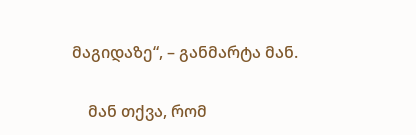მაგიდაზე“, – განმარტა მან.

    მან თქვა, რომ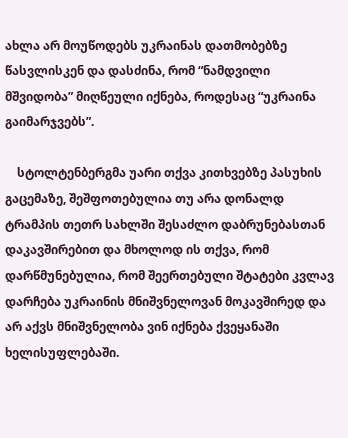ახლა არ მოუწოდებს უკრაინას დათმობებზე წასვლისკენ და დასძინა, რომ “ნამდვილი მშვიდობა” მიღწეული იქნება, როდესაც “უკრაინა გაიმარჯვებს”.

    სტოლტენბერგმა უარი თქვა კითხვებზე პასუხის გაცემაზე, შეშფოთებულია თუ არა დონალდ ტრამპის თეთრ სახლში შესაძლო დაბრუნებასთან დაკავშირებით და მხოლოდ ის თქვა, რომ დარწმუნებულია, რომ შეერთებული შტატები კვლავ დარჩება უკრაინის მნიშვნელოვან მოკავშირედ და არ აქვს მნიშვნელობა ვინ იქნება ქვეყანაში ხელისუფლებაში.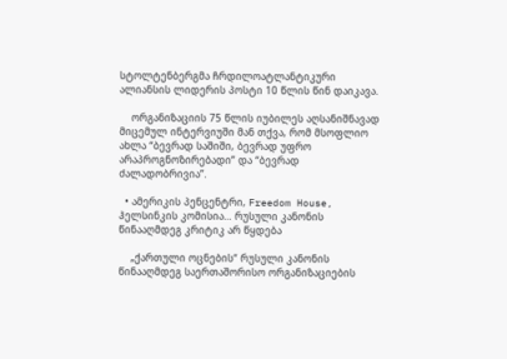სტოლტენბერგმა ჩრდილოატლანტიკური ალიანსის ლიდერის პოსტი 10 წლის წინ დაიკავა.

    ორგანიზაციის 75 წლის იუბილეს აღსანიშნავად მიცემულ ინტერვიუში მან თქვა, რომ მსოფლიო ახლა “ბევრად საშიში, ბევრად უფრო არაპროგნოზირებადი” და “ბევრად ძალადობრივია”.

  • ამერიკის პენცენტრი, Freedom House, ჰელსინკის კომისია… რუსული კანონის წინააღმდეგ კრიტიკ არ წყდება

    „ქართული ოცნების“ რუსული კანონის წინააღმდეგ საერთაშორისო ორგანიზაციების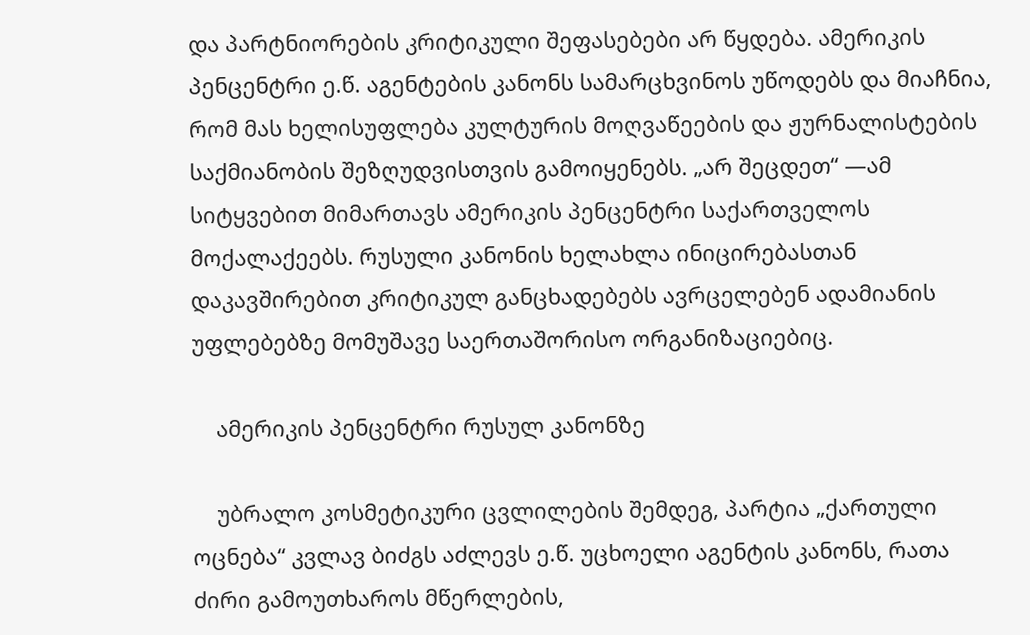და პარტნიორების კრიტიკული შეფასებები არ წყდება. ამერიკის პენცენტრი ე.წ. აგენტების კანონს სამარცხვინოს უწოდებს და მიაჩნია, რომ მას ხელისუფლება კულტურის მოღვაწეების და ჟურნალისტების საქმიანობის შეზღუდვისთვის გამოიყენებს. „არ შეცდეთ“ —ამ სიტყვებით მიმართავს ამერიკის პენცენტრი საქართველოს მოქალაქეებს. რუსული კანონის ხელახლა ინიცირებასთან დაკავშირებით კრიტიკულ განცხადებებს ავრცელებენ ადამიანის უფლებებზე მომუშავე საერთაშორისო ორგანიზაციებიც.

    ამერიკის პენცენტრი რუსულ კანონზე

    უბრალო კოსმეტიკური ცვლილების შემდეგ, პარტია „ქართული ოცნება“ კვლავ ბიძგს აძლევს ე.წ. უცხოელი აგენტის კანონს, რათა ძირი გამოუთხაროს მწერლების,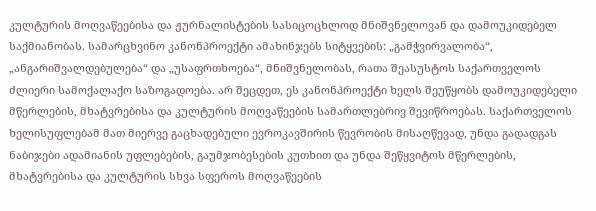კულტურის მოღვაწეებისა და ჟურნალისტების სასიცოცხლოდ მნიშვნელოვან და დამოუკიდებელ საქმიანობას. სამარცხვინო კანონპროექტი ამახინჯებს სიტყვების: „გამჭვირვალობა“, „ანგარიშვალდებულება“ და „უსაფრთხოება“, მნიშვნელობას, რათა შეასუსტოს საქართველოს ძლიერი სამოქალაქო საზოგადოება. არ შეცდეთ, ეს კანონპროექტი ხელს შეუწყობს დამოუკიდებელი მწერლების, მხატვრებისა და კულტურის მოღვაწეების სამართლებრივ შევიწროებას. საქართველოს ხელისუფლებამ მათ მიერვე გაცხადებული ევროკავშირის წევრობის მისაღწევად, უნდა გადადგას ნაბიჯები ადამიანის უფლებების, გაუმჯობესების კუთხით და უნდა შეწყვიტოს მწერლების, მხატვრებისა და კულტურის სხვა სფეროს მოღვაწეების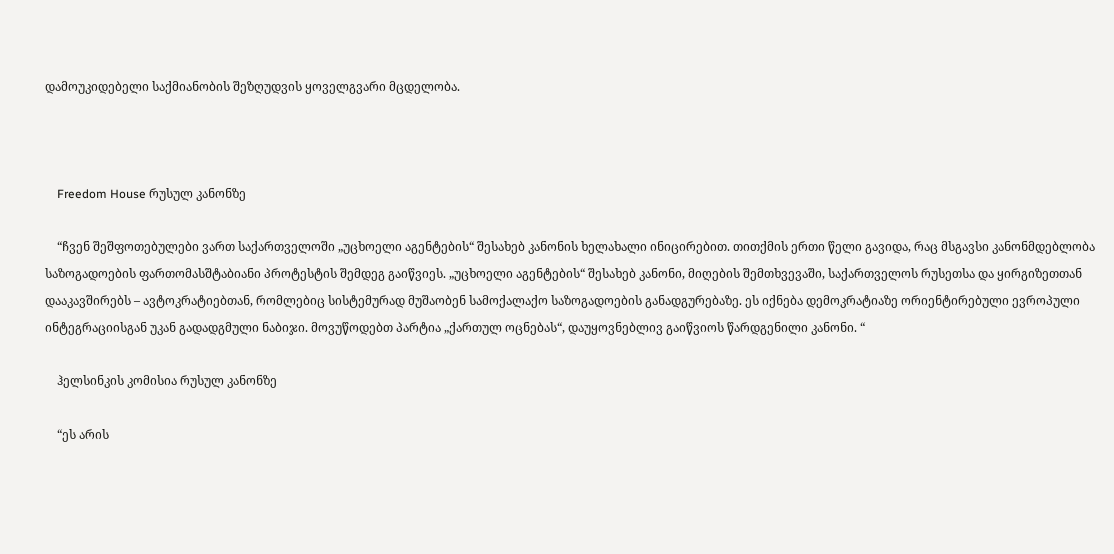დამოუკიდებელი საქმიანობის შეზღუდვის ყოველგვარი მცდელობა.



    Freedom House რუსულ კანონზე

    “ჩვენ შეშფოთებულები ვართ საქართველოში „უცხოელი აგენტების“ შესახებ კანონის ხელახალი ინიცირებით. თითქმის ერთი წელი გავიდა, რაც მსგავსი კანონმდებლობა საზოგადოების ფართომასშტაბიანი პროტესტის შემდეგ გაიწვიეს. „უცხოელი აგენტების“ შესახებ კანონი, მიღების შემთხვევაში, საქართველოს რუსეთსა და ყირგიზეთთან დააკავშირებს – ავტოკრატიებთან, რომლებიც სისტემურად მუშაობენ სამოქალაქო საზოგადოების განადგურებაზე. ეს იქნება დემოკრატიაზე ორიენტირებული ევროპული ინტეგრაციისგან უკან გადადგმული ნაბიჯი. მოვუწოდებთ პარტია „ქართულ ოცნებას“, დაუყოვნებლივ გაიწვიოს წარდგენილი კანონი. “

    ჰელსინკის კომისია რუსულ კანონზე

    “ეს არის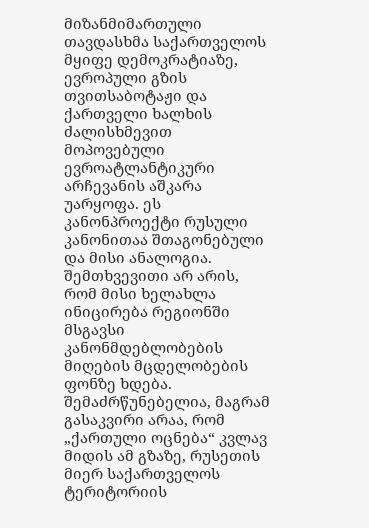მიზანმიმართული თავდასხმა საქართველოს მყიფე დემოკრატიაზე, ევროპული გზის თვითსაბოტაჟი და ქართველი ხალხის ძალისხმევით მოპოვებული ევროატლანტიკური არჩევანის აშკარა უარყოფა. ეს კანონპროექტი რუსული კანონითაა შთაგონებული და მისი ანალოგია. შემთხვევითი არ არის, რომ მისი ხელახლა ინიცირება რეგიონში მსგავსი კანონმდებლობების მიღების მცდელობების ფონზე ხდება. შემაძრწუნებელია, მაგრამ გასაკვირი არაა, რომ „ქართული ოცნება“ კვლავ მიდის ამ გზაზე, რუსეთის მიერ საქართველოს ტერიტორიის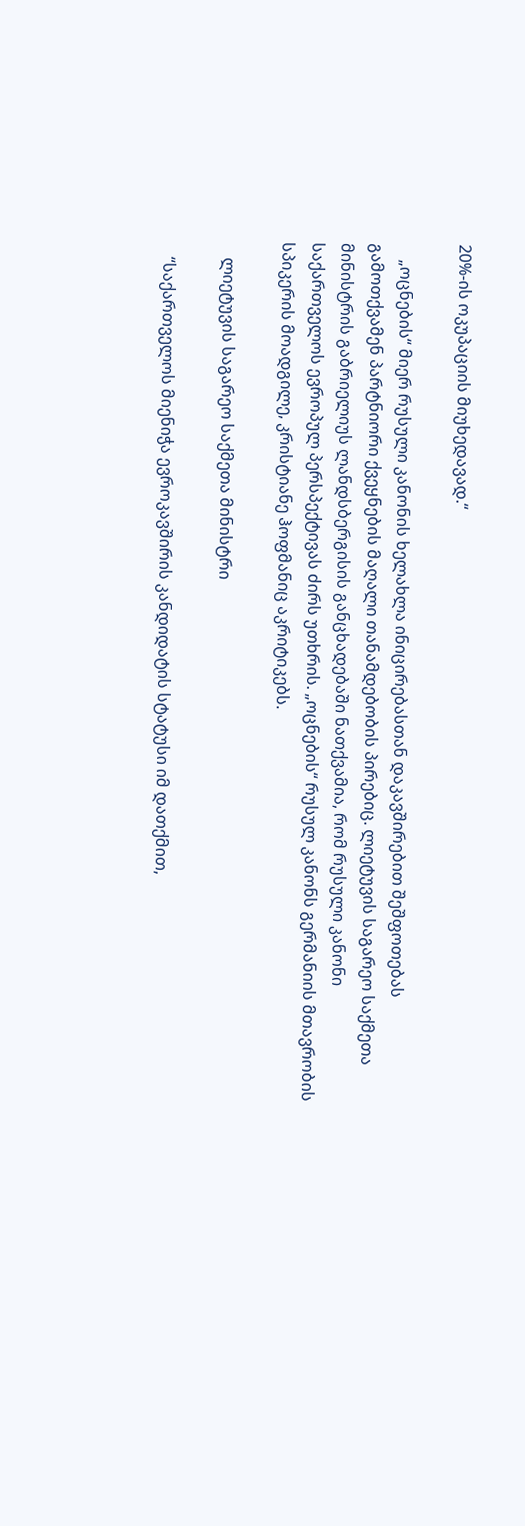20%-ის ოკუპაციის მიუხედავად.“

    „ოცნების“ მიერ რუსული კანონის ხელახლა ინიცირებასთან დაკავშირებით შეშფოთებას გამოთქვამენ პარტნიორი ქვეყნების მაღალი თანამდებობის პირებიც. ლიეტუვის საგარეო საქმეთა მინისტრის გაბრიელიუს ლანდსბერგისის განცხადებაში ნათქვამია, რომ რუსული კანონი საქართველოს ევროპულ პერსპექტივას ძირს უთხრის. „ოცნების“ რუსულ კანონს გერმანიის მთავრობის სპიკერის მოადგილე, კრისტიანე ჰოფმანიც აკრიტიკებს.

    ლიეტუვის საგარეო საქმეთა მინისტრი

    “საქართველოს მიენიჭა ევროკავშირის კანდიდატის სტატუსი იმ დათქმით,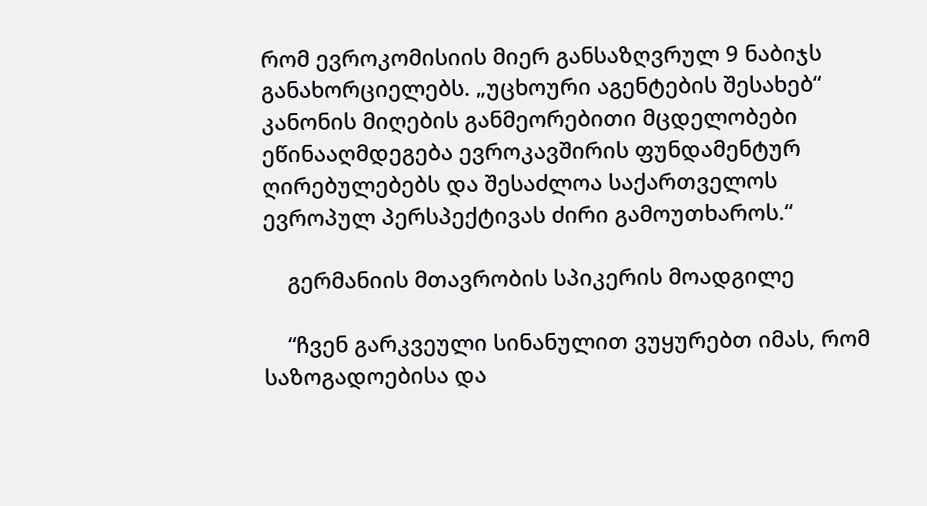რომ ევროკომისიის მიერ განსაზღვრულ 9 ნაბიჯს განახორციელებს. „უცხოური აგენტების შესახებ“ კანონის მიღების განმეორებითი მცდელობები ეწინააღმდეგება ევროკავშირის ფუნდამენტურ ღირებულებებს და შესაძლოა საქართველოს ევროპულ პერსპექტივას ძირი გამოუთხაროს.“

    გერმანიის მთავრობის სპიკერის მოადგილე

    “ჩვენ გარკვეული სინანულით ვუყურებთ იმას, რომ საზოგადოებისა და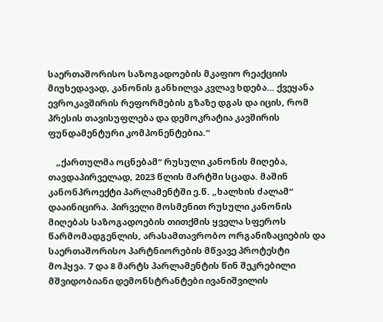საერთაშორისო საზოგადოების მკაფიო რეაქციის მიუხედავად, კანონის განხილვა კვლავ ხდება… ქვეყანა ევროკავშირის რეფორმების გზაზე დგას და იცის, რომ პრესის თავისუფლება და დემოკრატია კავშირის ფუნდამენტური კომპონენტებია.“

    „ქართულმა ოცნებამ“ რუსული კანონის მიღება, თავდაპირველად, 2023 წლის მარტში სცადა. მაშინ კანონპროექტი პარლამენტში ე.წ. „ხალხის ძალამ“ დააინიცირა. პირველი მოსმენით რუსული კანონის მიღებას საზოგადოების თითქმის ყველა სფეროს წარმომადგენლის, არასამთავრობო ორგანიზაციების და საერთაშორისო პარტნიორების მწვავე პროტესტი მოჰყვა. 7 და 8 მარტს პარლამენტის წინ შეკრებილი მშვიდობიანი დემონსტრანტები ივანიშვილის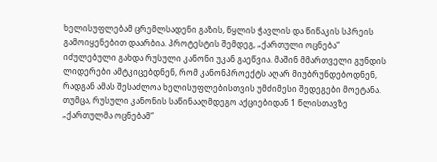ხელისუფლებამ ცრემლსადენი გაზის, წყლის ჭავლის და წიწაკის სპრეის გამოიყენებით დაარბია. პროტესტის შემდეგ, „ქართული ოცნება“ იძულებული გახდა რუსული კანონი უკან გაეწვია. მაშინ მმართველი გუნდის ლიდერები ამტკიცებდნენ, რომ კანონპროექტს აღარ მიუბრუნდებოდნენ, რადგან ამას შესაძლოა ხელისუფლებისთვის უმძიმესი შედეგები მოეტანა. თუმცა, რუსული კანონის საწინააღმდეგო აქციებიდან 1 წლისთავზე „ქართულმა ოცნებამ“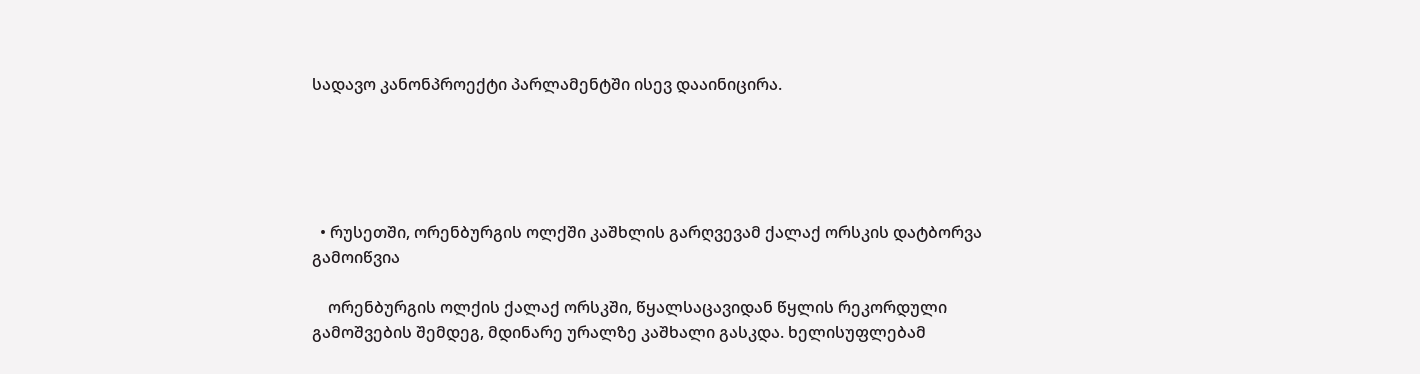სადავო კანონპროექტი პარლამენტში ისევ დააინიცირა.





  • რუსეთში, ორენბურგის ოლქში კაშხლის გარღვევამ ქალაქ ორსკის დატბორვა გამოიწვია

    ორენბურგის ოლქის ქალაქ ორსკში, წყალსაცავიდან წყლის რეკორდული გამოშვების შემდეგ, მდინარე ურალზე კაშხალი გასკდა. ხელისუფლებამ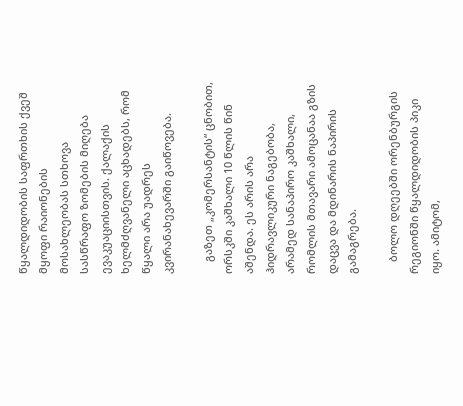წყალდიდობის საფრთხის ქვეშ მყოფი რაიონების მოსახლეობას სთხოვა სასწრაფო ზომების მიღება ევაკუაციისთვის. ქალაქის ხელმძღვანელი აცხადებს, რომ წყალი არა უადრეს კვირანახევარში გაიწოვება.

    გაზეთ „კომერსანტის“ ცნობით, ორსკში კაშხალი 10 წლის წინ აშენდა. ეს არის არა ჰიდრავლიკური ნაგებობა, არამედ სანაპირო კაშხალი, რომლის მთავარი ამოცანაა გზის დაცვა და მდინარის ნაპირის გამაგრება.

    ბოლო დღეებში ორენბურგის რეგიონში წყალდიდობის პიკი იყო. ამიტომ,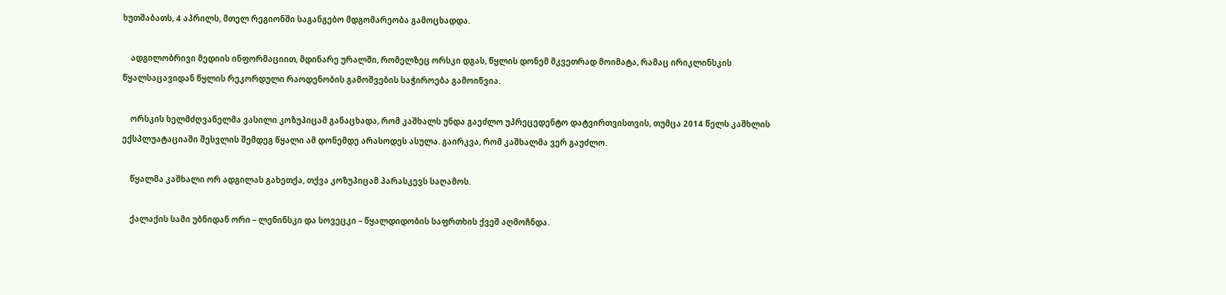ხუთშაბათს, 4 აპრილს, მთელ რეგიონში საგანგებო მდგომარეობა გამოცხადდა.

    ადგილობრივი მედიის ინფორმაციით, მდინარე ურალში, რომელზეც ორსკი დგას, წყლის დონემ მკვეთრად მოიმატა, რამაც ირიკლინსკის წყალსაცავიდან წყლის რეკორდული რაოდენობის გამოშვების საჭიროება გამოიწვია.

    ორსკის ხელმძღვანელმა ვასილი კოზუპიცამ განაცხადა, რომ კაშხალს უნდა გაეძლო უპრეცედენტო დატვირთვისთვის, თუმცა 2014 წელს კაშხლის ექსპლუატაციაში შესვლის შემდეგ წყალი ამ დონემდე არასოდეს ასულა. გაირკვა, რომ კაშხალმა ვერ გაუძლო.

    წყალმა კაშხალი ორ ადგილას გახეთქა, თქვა კოზუპიცამ პარასკევს საღამოს.

    ქალაქის სამი უბნიდან ორი – ლენინსკი და სოვეცკი – წყალდიდობის საფრთხის ქვეშ აღმოჩნდა.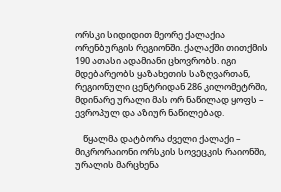ორსკი სიდიდით მეორე ქალაქია ორენბურგის რეგიონში. ქალაქში თითქმის 190 ათასი ადამიანი ცხოვრობს. იგი მდებარეობს ყაზახეთის საზღვართან, რეგიონული ცენტრიდან 286 კილომეტრში, მდინარე ურალი მას ორ ნაწილად ყოფს – ევროპულ და აზიურ ნაწილებად.

    წყალმა დატბორა ძველი ქალაქი – მიკრორაიონი ორსკის სოვეცკის რაიონში, ურალის მარცხენა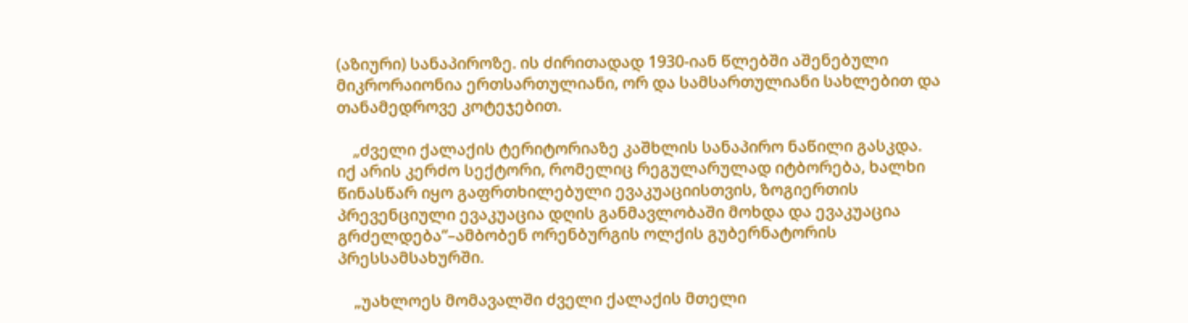(აზიური) სანაპიროზე. ის ძირითადად 1930-იან წლებში აშენებული მიკრორაიონია ერთსართულიანი, ორ და სამსართულიანი სახლებით და თანამედროვე კოტეჯებით.

    „ძველი ქალაქის ტერიტორიაზე კაშხლის სანაპირო ნაწილი გასკდა. იქ არის კერძო სექტორი, რომელიც რეგულარულად იტბორება, ხალხი წინასწარ იყო გაფრთხილებული ევაკუაციისთვის, ზოგიერთის პრევენციული ევაკუაცია დღის განმავლობაში მოხდა და ევაკუაცია გრძელდება“–ამბობენ ორენბურგის ოლქის გუბერნატორის პრესსამსახურში.

    „უახლოეს მომავალში ძველი ქალაქის მთელი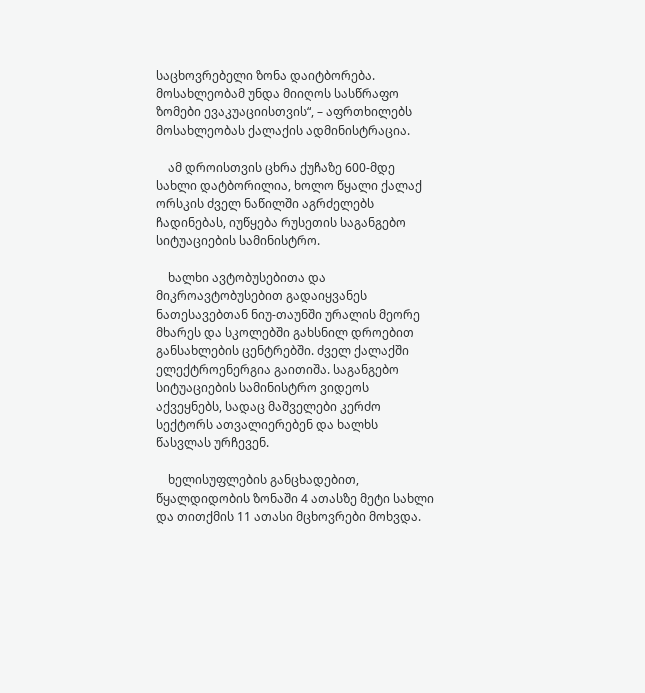საცხოვრებელი ზონა დაიტბორება. მოსახლეობამ უნდა მიიღოს სასწრაფო ზომები ევაკუაციისთვის“, – აფრთხილებს მოსახლეობას ქალაქის ადმინისტრაცია.

    ამ დროისთვის ცხრა ქუჩაზე 600-მდე სახლი დატბორილია, ხოლო წყალი ქალაქ ორსკის ძველ ნაწილში აგრძელებს ჩადინებას, იუწყება რუსეთის საგანგებო სიტუაციების სამინისტრო.

    ხალხი ავტობუსებითა და მიკროავტობუსებით გადაიყვანეს ნათესავებთან ნიუ-თაუნში ურალის მეორე მხარეს და სკოლებში გახსნილ დროებით განსახლების ცენტრებში. ძველ ქალაქში ელექტროენერგია გაითიშა. საგანგებო სიტუაციების სამინისტრო ვიდეოს აქვეყნებს, სადაც მაშველები კერძო სექტორს ათვალიერებენ და ხალხს წასვლას ურჩევენ.

    ხელისუფლების განცხადებით, წყალდიდობის ზონაში 4 ათასზე მეტი სახლი და თითქმის 11 ათასი მცხოვრები მოხვდა.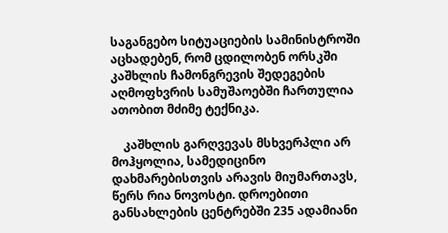საგანგებო სიტუაციების სამინისტროში აცხადებენ, რომ ცდილობენ ორსკში კაშხლის ჩამონგრევის შედეგების აღმოფხვრის სამუშაოებში ჩართულია ათობით მძიმე ტექნიკა.

    კაშხლის გარღვევას მსხვერპლი არ მოჰყოლია, სამედიცინო დახმარებისთვის არავის მიუმართავს, წერს რია ნოვოსტი. დროებითი განსახლების ცენტრებში 235 ადამიანი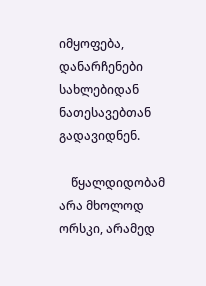იმყოფება, დანარჩენები სახლებიდან ნათესავებთან გადავიდნენ.

    წყალდიდობამ არა მხოლოდ ორსკი, არამედ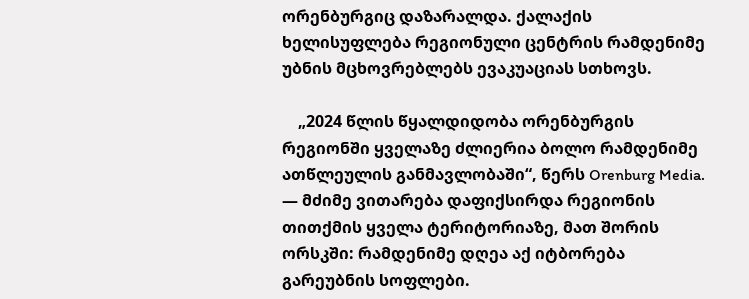ორენბურგიც დაზარალდა. ქალაქის ხელისუფლება რეგიონული ცენტრის რამდენიმე უბნის მცხოვრებლებს ევაკუაციას სთხოვს.

    „2024 წლის წყალდიდობა ორენბურგის რეგიონში ყველაზე ძლიერია ბოლო რამდენიმე ათწლეულის განმავლობაში“, წერს Orenburg Media. — მძიმე ვითარება დაფიქსირდა რეგიონის თითქმის ყველა ტერიტორიაზე, მათ შორის ორსკში: რამდენიმე დღეა აქ იტბორება გარეუბნის სოფლები.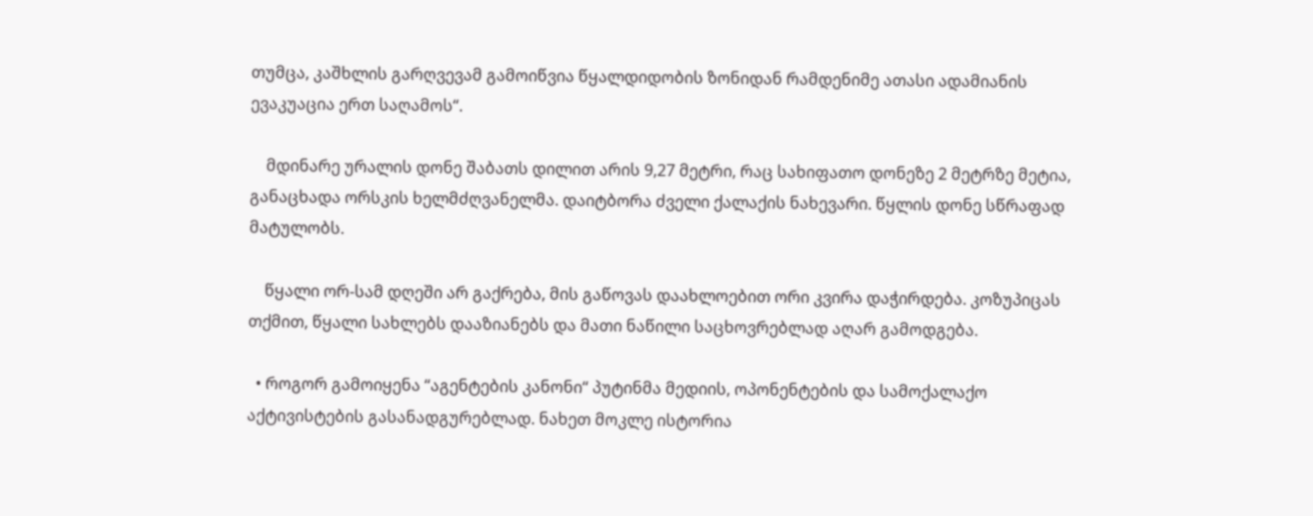თუმცა, კაშხლის გარღვევამ გამოიწვია წყალდიდობის ზონიდან რამდენიმე ათასი ადამიანის ევაკუაცია ერთ საღამოს“.

    მდინარე ურალის დონე შაბათს დილით არის 9,27 მეტრი, რაც სახიფათო დონეზე 2 მეტრზე მეტია, განაცხადა ორსკის ხელმძღვანელმა. დაიტბორა ძველი ქალაქის ნახევარი. წყლის დონე სწრაფად მატულობს.

    წყალი ორ-სამ დღეში არ გაქრება, მის გაწოვას დაახლოებით ორი კვირა დაჭირდება. კოზუპიცას თქმით, წყალი სახლებს დააზიანებს და მათი ნაწილი საცხოვრებლად აღარ გამოდგება.

  • როგორ გამოიყენა “აგენტების კანონი“ პუტინმა მედიის, ოპონენტების და სამოქალაქო აქტივისტების გასანადგურებლად. ნახეთ მოკლე ისტორია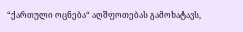“ქართული ოცნება“ აღშფოთებას გამოხატავს,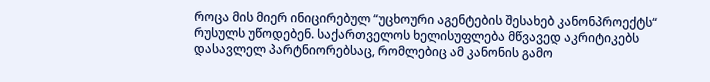როცა მის მიერ ინიცირებულ “უცხოური აგენტების შესახებ კანონპროექტს“ რუსულს უწოდებენ. საქართველოს ხელისუფლება მწვავედ აკრიტიკებს დასავლელ პარტნიორებსაც, რომლებიც ამ კანონის გამო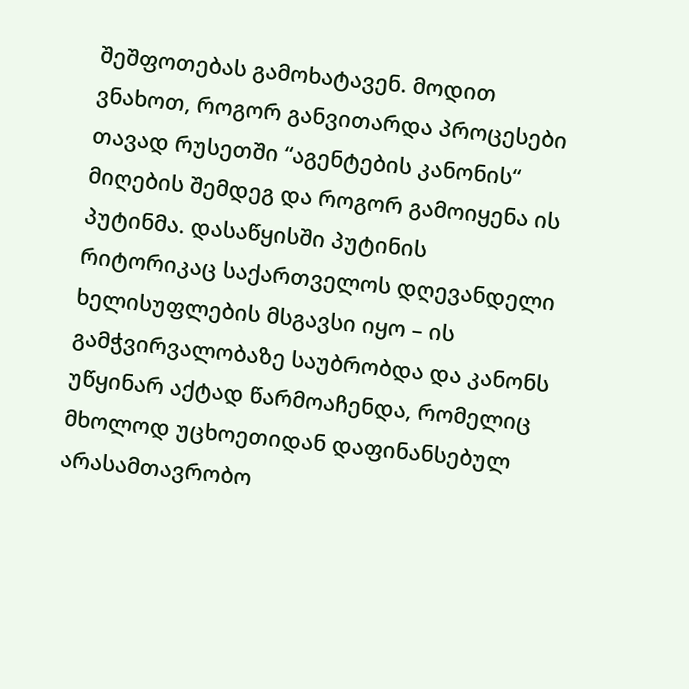შეშფოთებას გამოხატავენ. მოდით ვნახოთ, როგორ განვითარდა პროცესები თავად რუსეთში “აგენტების კანონის“ მიღების შემდეგ და როგორ გამოიყენა ის პუტინმა. დასაწყისში პუტინის რიტორიკაც საქართველოს დღევანდელი ხელისუფლების მსგავსი იყო – ის გამჭვირვალობაზე საუბრობდა და კანონს უწყინარ აქტად წარმოაჩენდა, რომელიც მხოლოდ უცხოეთიდან დაფინანსებულ არასამთავრობო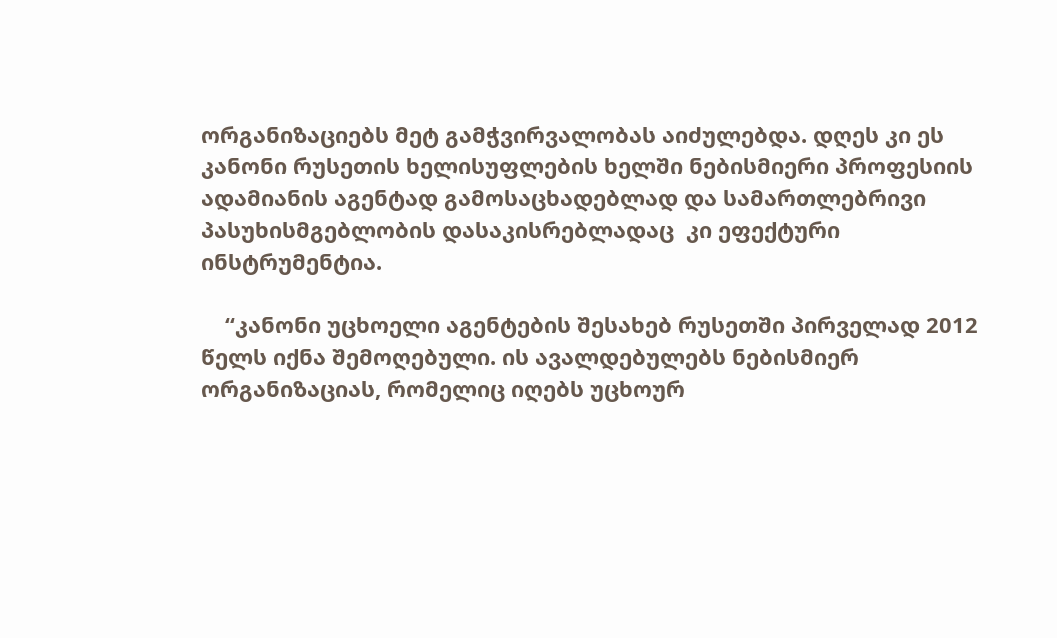ორგანიზაციებს მეტ გამჭვირვალობას აიძულებდა. დღეს კი ეს კანონი რუსეთის ხელისუფლების ხელში ნებისმიერი პროფესიის ადამიანის აგენტად გამოსაცხადებლად და სამართლებრივი პასუხისმგებლობის დასაკისრებლადაც  კი ეფექტური ინსტრუმენტია.

    “კანონი უცხოელი აგენტების შესახებ რუსეთში პირველად 2012 წელს იქნა შემოღებული. ის ავალდებულებს ნებისმიერ ორგანიზაციას, რომელიც იღებს უცხოურ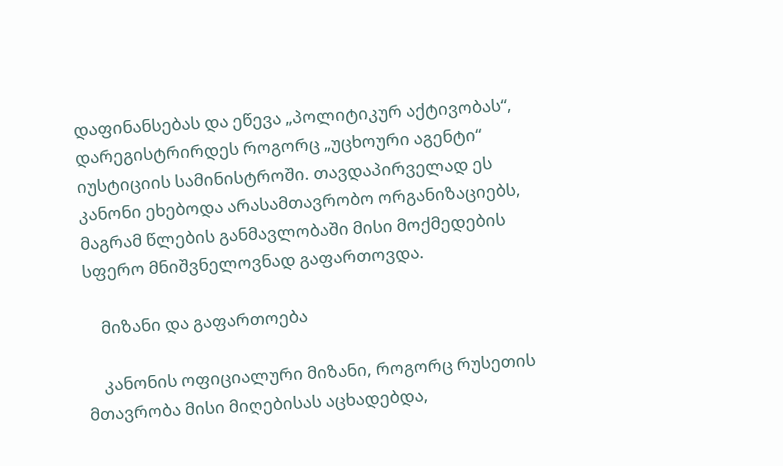დაფინანსებას და ეწევა „პოლიტიკურ აქტივობას“, დარეგისტრირდეს როგორც „უცხოური აგენტი“ იუსტიციის სამინისტროში. თავდაპირველად ეს კანონი ეხებოდა არასამთავრობო ორგანიზაციებს, მაგრამ წლების განმავლობაში მისი მოქმედების სფერო მნიშვნელოვნად გაფართოვდა.

    მიზანი და გაფართოება

    კანონის ოფიციალური მიზანი, როგორც რუსეთის მთავრობა მისი მიღებისას აცხადებდა,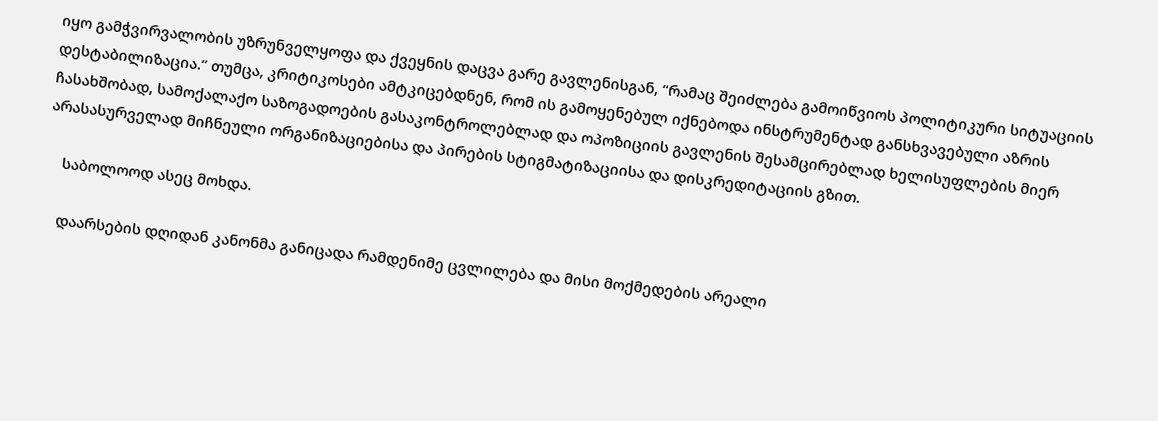იყო გამჭვირვალობის უზრუნველყოფა და ქვეყნის დაცვა გარე გავლენისგან, “რამაც შეიძლება გამოიწვიოს პოლიტიკური სიტუაციის დესტაბილიზაცია.“ თუმცა, კრიტიკოსები ამტკიცებდნენ, რომ ის გამოყენებულ იქნებოდა ინსტრუმენტად განსხვავებული აზრის ჩასახშობად, სამოქალაქო საზოგადოების გასაკონტროლებლად და ოპოზიციის გავლენის შესამცირებლად ხელისუფლების მიერ არასასურველად მიჩნეული ორგანიზაციებისა და პირების სტიგმატიზაციისა და დისკრედიტაციის გზით.

    საბოლოოდ ასეც მოხდა.

    დაარსების დღიდან კანონმა განიცადა რამდენიმე ცვლილება და მისი მოქმედების არეალი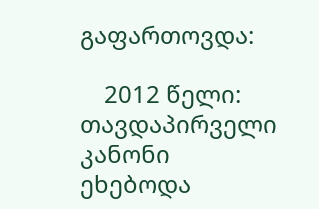გაფართოვდა:

    2012 წელი: თავდაპირველი კანონი ეხებოდა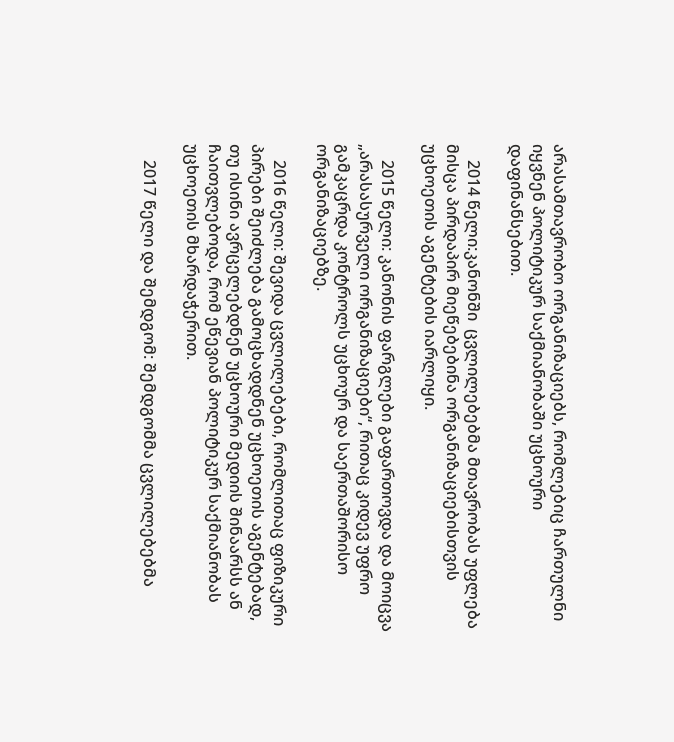არასამთავრობო ორგანიზაციებს, რომლებიც ჩართულნი იყვნენ პოლიტიკურ საქმიანობაში უცხოური დაფინანსებით.

    2014 წელი:კანონში  ცვლილებებმა მთავრობას უფლება მისცა პირდაპირ მიეწებებინა ორგანიზაციებისთვის უცხოეთის აგენტების იარლიყი.

    2015 წელი: კანონის ფარგლები გაფართოვდა და მოიცვა „არასასურველი ორგანიზაციები“, რითაც კიდევ უფრო გამკაცრდა კონტროლს უცხოურ და საერთაშორისო ორგანიზაციებზე.

    2016 წელი: შევიდა ცვლილებები, რომლითაც ფიზიკური პირები შეიძლება გამოცხადდნენ უცხოეთის აგენტებად, თუ ისინი ავრცელებდნენ უცხოური მედიის შინაარსს ან ჩაითვლებოდა, რომ ეწევიან პოლიტიკურ საქმიანობას უცხოეთის მხარდაჭერით.

    2017 წელი და შემდგომ: შემდგომმა ცვლილებებმა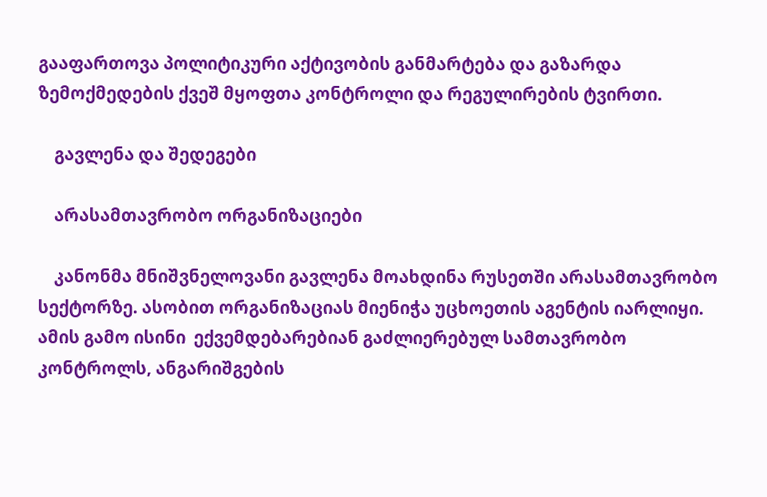გააფართოვა პოლიტიკური აქტივობის განმარტება და გაზარდა ზემოქმედების ქვეშ მყოფთა კონტროლი და რეგულირების ტვირთი.

    გავლენა და შედეგები

    არასამთავრობო ორგანიზაციები

    კანონმა მნიშვნელოვანი გავლენა მოახდინა რუსეთში არასამთავრობო სექტორზე. ასობით ორგანიზაციას მიენიჭა უცხოეთის აგენტის იარლიყი. ამის გამო ისინი  ექვემდებარებიან გაძლიერებულ სამთავრობო კონტროლს, ანგარიშგების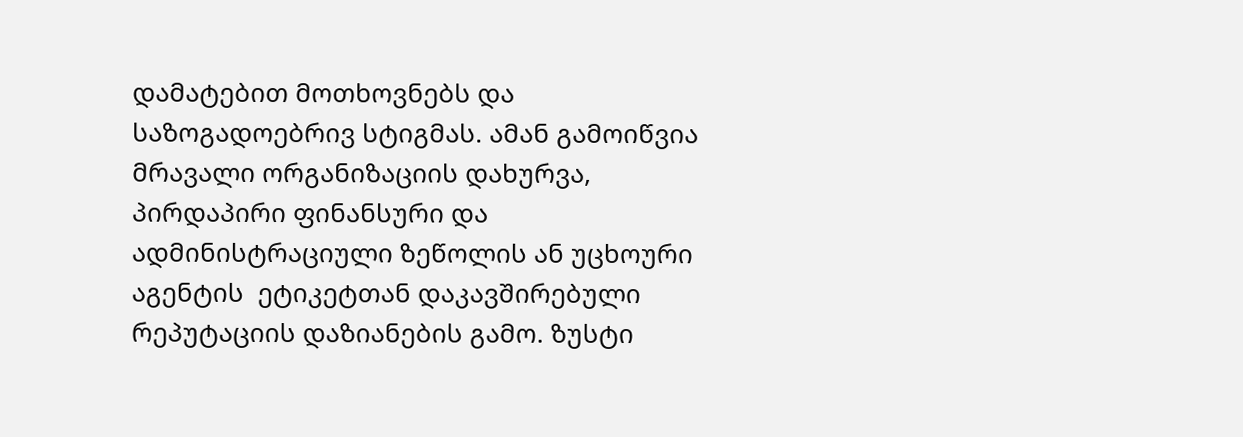დამატებით მოთხოვნებს და საზოგადოებრივ სტიგმას. ამან გამოიწვია მრავალი ორგანიზაციის დახურვა, პირდაპირი ფინანსური და ადმინისტრაციული ზეწოლის ან უცხოური აგენტის  ეტიკეტთან დაკავშირებული რეპუტაციის დაზიანების გამო. ზუსტი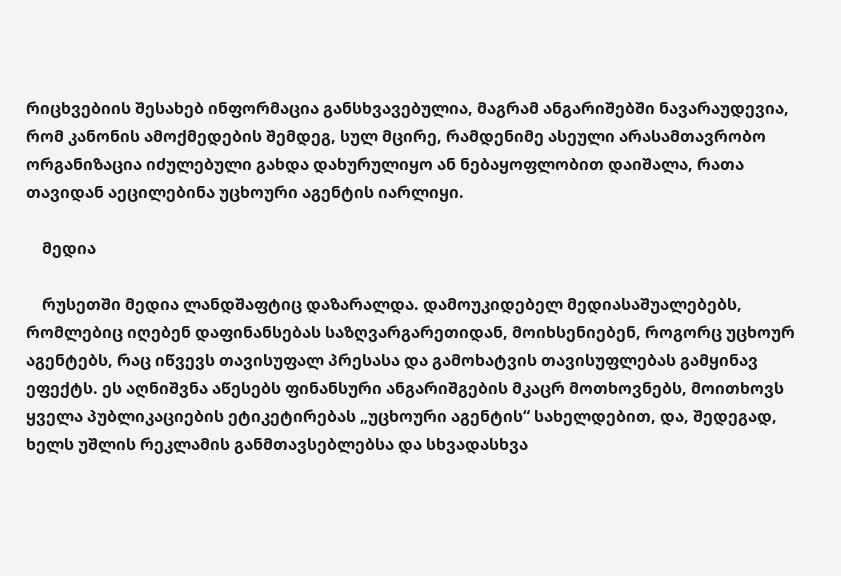რიცხვებიის შესახებ ინფორმაცია განსხვავებულია, მაგრამ ანგარიშებში ნავარაუდევია,  რომ კანონის ამოქმედების შემდეგ, სულ მცირე, რამდენიმე ასეული არასამთავრობო ორგანიზაცია იძულებული გახდა დახურულიყო ან ნებაყოფლობით დაიშალა, რათა თავიდან აეცილებინა უცხოური აგენტის იარლიყი.

    მედია

    რუსეთში მედია ლანდშაფტიც დაზარალდა. დამოუკიდებელ მედიასაშუალებებს, რომლებიც იღებენ დაფინანსებას საზღვარგარეთიდან, მოიხსენიებენ, როგორც უცხოურ აგენტებს, რაც იწვევს თავისუფალ პრესასა და გამოხატვის თავისუფლებას გამყინავ ეფექტს. ეს აღნიშვნა აწესებს ფინანსური ანგარიშგების მკაცრ მოთხოვნებს, მოითხოვს ყველა პუბლიკაციების ეტიკეტირებას „უცხოური აგენტის“ სახელდებით, და, შედეგად, ხელს უშლის რეკლამის განმთავსებლებსა და სხვადასხვა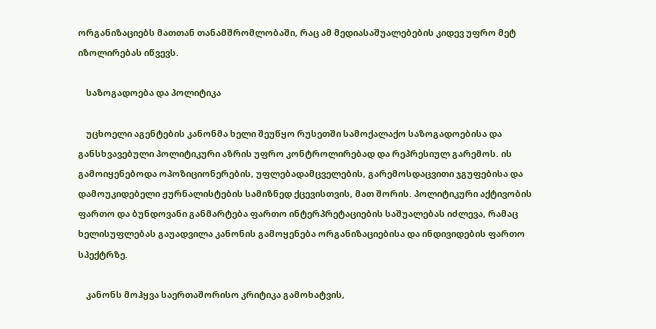ორგანიზაციებს მათთან თანამშრომლობაში, რაც ამ მედიასაშუალებების კიდევ უფრო მეტ იზოლირებას იწვევს.

    საზოგადოება და პოლიტიკა

    უცხოელი აგენტების კანონმა ხელი შეუწყო რუსეთში სამოქალაქო საზოგადოებისა და განსხვავებული პოლიტიკური აზრის უფრო კონტროლირებად და რეპრესიულ გარემოს. ის გამოიყენებოდა ოპოზიციონერების, უფლებადამცველების, გარემოსდაცვითი ჯგუფებისა და დამოუკიდებელი ჟურნალისტების სამიზნედ ქცევისთვის, მათ შორის. პოლიტიკური აქტივობის ფართო და ბუნდოვანი განმარტება ფართო ინტერპრეტაციების საშუალებას იძლევა, რამაც ხელისუფლებას გაუადვილა კანონის გამოყენება ორგანიზაციებისა და ინდივიდების ფართო სპექტრზე.

    კანონს მოჰყვა საერთაშორისო კრიტიკა გამოხატვის,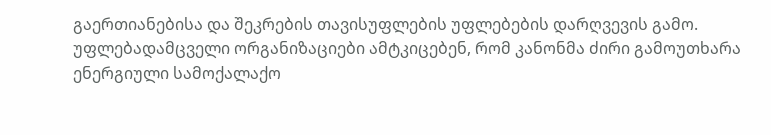გაერთიანებისა და შეკრების თავისუფლების უფლებების დარღვევის გამო. უფლებადამცველი ორგანიზაციები ამტკიცებენ, რომ კანონმა ძირი გამოუთხარა ენერგიული სამოქალაქო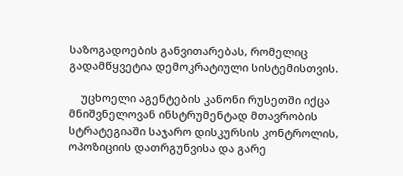საზოგადოების განვითარებას, რომელიც გადამწყვეტია დემოკრატიული სისტემისთვის.

    უცხოელი აგენტების კანონი რუსეთში იქცა  მნიშვნელოვან ინსტრუმენტად მთავრობის სტრატეგიაში საჯარო დისკურსის კონტროლის, ოპოზიციის დათრგუნვისა და გარე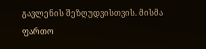გავლენის შეზღუდვისთვის. მისმა ფართო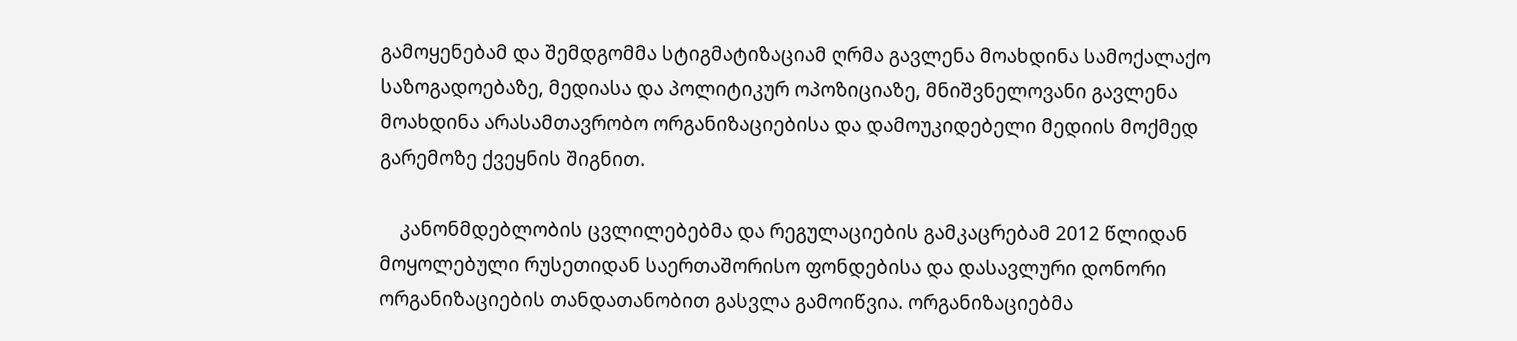გამოყენებამ და შემდგომმა სტიგმატიზაციამ ღრმა გავლენა მოახდინა სამოქალაქო საზოგადოებაზე, მედიასა და პოლიტიკურ ოპოზიციაზე, მნიშვნელოვანი გავლენა მოახდინა არასამთავრობო ორგანიზაციებისა და დამოუკიდებელი მედიის მოქმედ გარემოზე ქვეყნის შიგნით.

    კანონმდებლობის ცვლილებებმა და რეგულაციების გამკაცრებამ 2012 წლიდან მოყოლებული რუსეთიდან საერთაშორისო ფონდებისა და დასავლური დონორი ორგანიზაციების თანდათანობით გასვლა გამოიწვია. ორგანიზაციებმა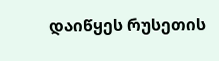დაიწყეს რუსეთის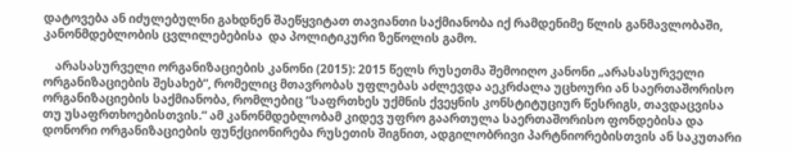დატოვება ან იძულებულნი გახდნენ შაეწყვიტათ თავიანთი საქმიანობა იქ რამდენიმე წლის განმავლობაში, კანონმდებლობის ცვლილებებისა  და პოლიტიკური ზეწოლის გამო.

    არასასურველი ორგანიზაციების კანონი (2015): 2015 წელს რუსეთმა შემოიღო კანონი „არასასურველი ორგანიზაციების შესახებ“, რომელიც მთავრობას უფლებას აძლევდა აეკრძალა უცხოური ან საერთაშორისო ორგანიზაციების საქმიანობა, რომლებიც “საფრთხეს უქმნის ქვეყნის კონსტიტუციურ წესრიგს, თავდაცვისა თუ უსაფრთხოებისთვის.“ ამ კანონმდებლობამ კიდევ უფრო გაართულა საერთაშორისო ფონდებისა და დონორი ორგანიზაციების ფუნქციონირება რუსეთის შიგნით, ადგილობრივი პარტნიორებისთვის ან საკუთარი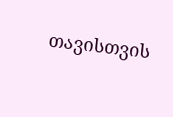თავისთვის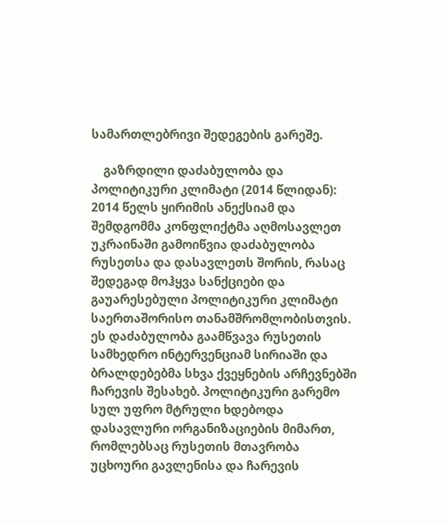სამართლებრივი შედეგების გარეშე.

    გაზრდილი დაძაბულობა და პოლიტიკური კლიმატი (2014 წლიდან): 2014 წელს ყირიმის ანექსიამ და შემდგომმა კონფლიქტმა აღმოსავლეთ უკრაინაში გამოიწვია დაძაბულობა რუსეთსა და დასავლეთს შორის, რასაც შედეგად მოჰყვა სანქციები და გაუარესებული პოლიტიკური კლიმატი საერთაშორისო თანამშრომლობისთვის. ეს დაძაბულობა გაამწვავა რუსეთის სამხედრო ინტერვენციამ სირიაში და ბრალდებებმა სხვა ქვეყნების არჩევნებში ჩარევის შესახებ. პოლიტიკური გარემო სულ უფრო მტრული ხდებოდა დასავლური ორგანიზაციების მიმართ, რომლებსაც რუსეთის მთავრობა უცხოური გავლენისა და ჩარევის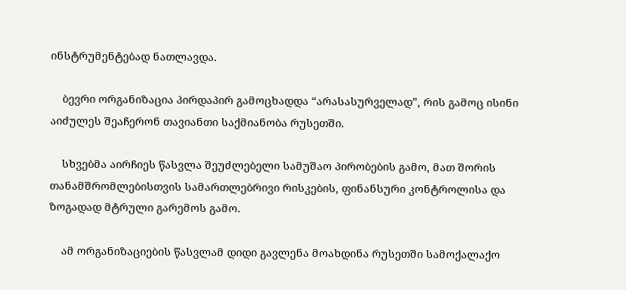ინსტრუმენტებად ნათლავდა.

    ბევრი ორგანიზაცია პირდაპირ გამოცხადდა “არასასურველად”, რის გამოც ისინი აიძულეს შეაჩერონ თავიანთი საქმიანობა რუსეთში.

    სხვებმა აირჩიეს წასვლა შეუძლებელი სამუშაო პირობების გამო, მათ შორის თანამშრომლებისთვის სამართლებრივი რისკების, ფინანსური კონტროლისა და ზოგადად მტრული გარემოს გამო.

    ამ ორგანიზაციების წასვლამ დიდი გავლენა მოახდინა რუსეთში სამოქალაქო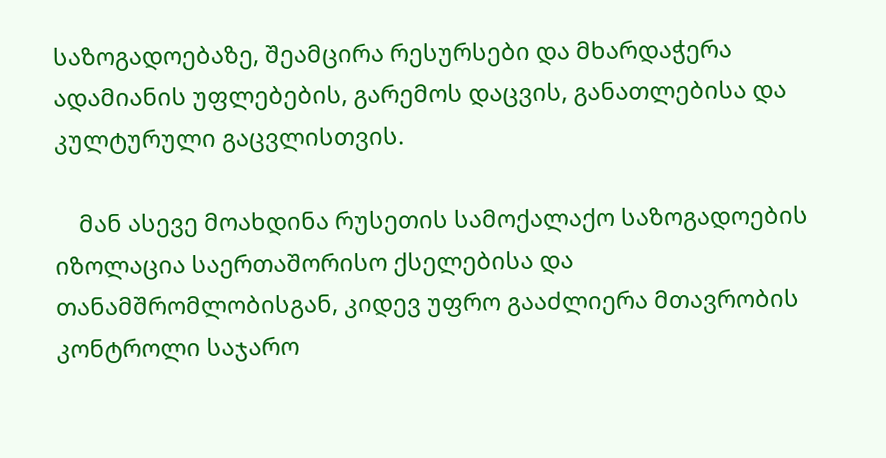საზოგადოებაზე, შეამცირა რესურსები და მხარდაჭერა ადამიანის უფლებების, გარემოს დაცვის, განათლებისა და კულტურული გაცვლისთვის.

    მან ასევე მოახდინა რუსეთის სამოქალაქო საზოგადოების იზოლაცია საერთაშორისო ქსელებისა და თანამშრომლობისგან, კიდევ უფრო გააძლიერა მთავრობის კონტროლი საჯარო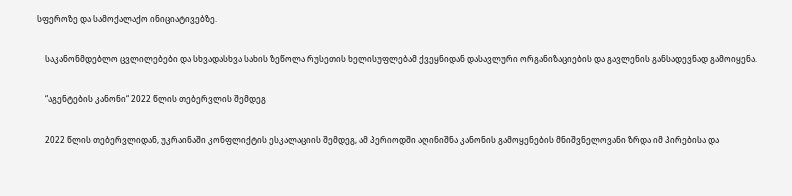სფეროზე და სამოქალაქო ინიციატივებზე.

    საკანონმდებლო ცვლილებები და სხვადასხვა სახის ზეწოლა რუსეთის ხელისუფლებამ ქვეყნიდან დასავლური ორგანიზაციების და გავლენის განსადევნად გამოიყენა.

    “აგენტების კანონი“ 2022 წლის თებერვლის შემდეგ

    2022 წლის თებერვლიდან, უკრაინაში კონფლიქტის ესკალაციის შემდეგ, ამ პერიოდში აღინიშნა კანონის გამოყენების მნიშვნელოვანი ზრდა იმ პირებისა და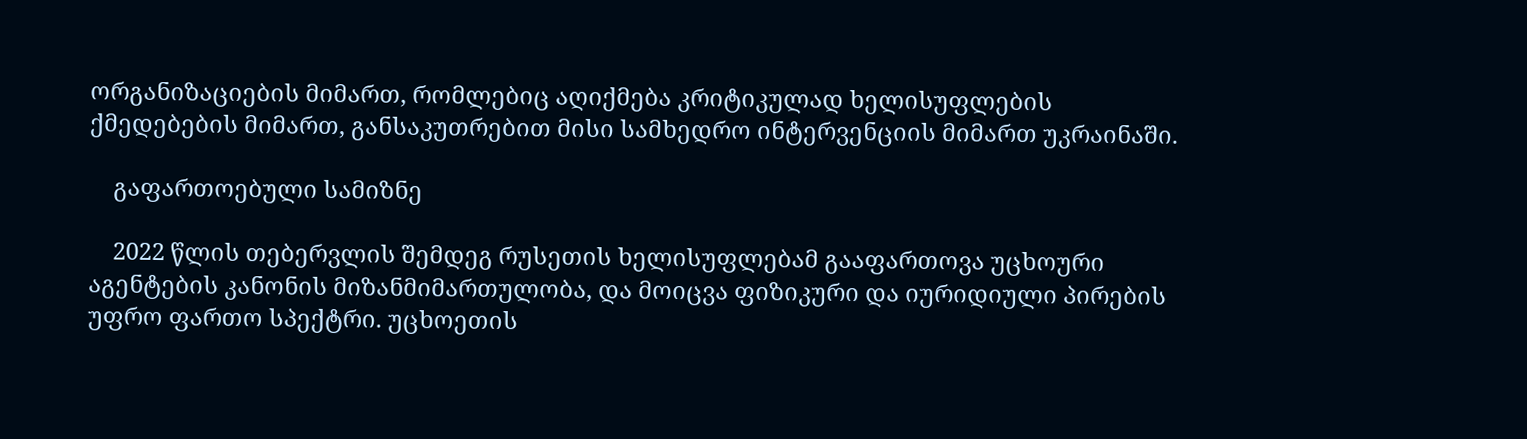ორგანიზაციების მიმართ, რომლებიც აღიქმება კრიტიკულად ხელისუფლების ქმედებების მიმართ, განსაკუთრებით მისი სამხედრო ინტერვენციის მიმართ უკრაინაში.

    გაფართოებული სამიზნე

    2022 წლის თებერვლის შემდეგ რუსეთის ხელისუფლებამ გააფართოვა უცხოური აგენტების კანონის მიზანმიმართულობა, და მოიცვა ფიზიკური და იურიდიული პირების უფრო ფართო სპექტრი. უცხოეთის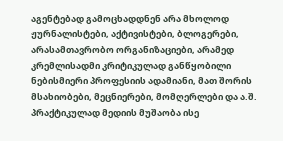აგენტებად გამოცხადდნენ არა მხოლოდ ჟურნალისტები, აქტივისტები, ბლოგერები, არასამთავრობო ორგანიზაციები, არამედ კრემლისადმი კრიტიკულად განწყობილი ნებისმიერი პროფესიის ადამიანი, მათ შორის მსახიობები, მეცნიერები, მომღერლები და ა.შ. პრაქტიკულად მედიის მუშაობა ისე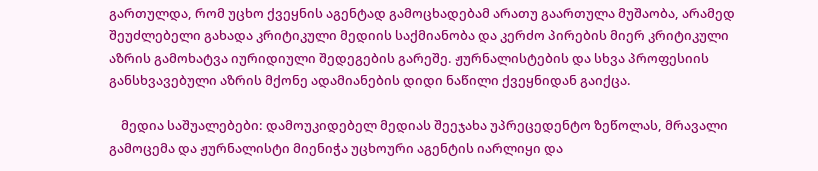გართულდა, რომ უცხო ქვეყნის აგენტად გამოცხადებამ არათუ გაართულა მუშაობა, არამედ შეუძლებელი გახადა კრიტიკული მედიის საქმიანობა და კერძო პირების მიერ კრიტიკული აზრის გამოხატვა იურიდიული შედეგების გარეშე. ჟურნალისტების და სხვა პროფესიის განსხვავებული აზრის მქონე ადამიანების დიდი ნაწილი ქვეყნიდან გაიქცა.

    მედია საშუალებები: დამოუკიდებელ მედიას შეეჯახა უპრეცედენტო ზეწოლას, მრავალი გამოცემა და ჟურნალისტი მიენიჭა უცხოური აგენტის იარლიყი და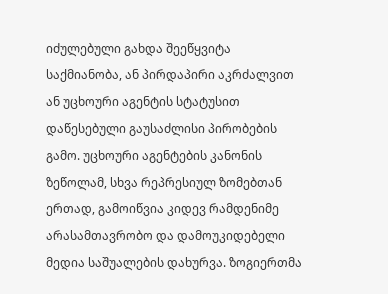იძულებული გახდა შეეწყვიტა საქმიანობა, ან პირდაპირი აკრძალვით ან უცხოური აგენტის სტატუსით დაწესებული გაუსაძლისი პირობების გამო. უცხოური აგენტების კანონის ზეწოლამ, სხვა რეპრესიულ ზომებთან ერთად, გამოიწვია კიდევ რამდენიმე არასამთავრობო და დამოუკიდებელი მედია საშუალების დახურვა. ზოგიერთმა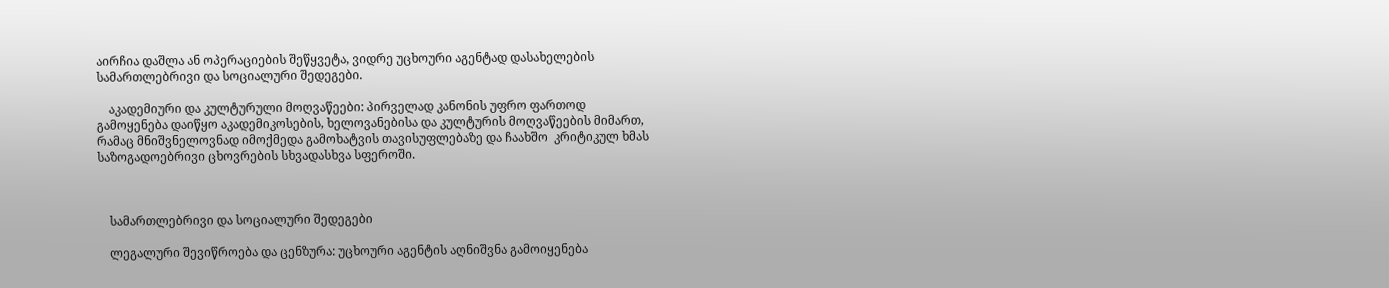აირჩია დაშლა ან ოპერაციების შეწყვეტა, ვიდრე უცხოური აგენტად დასახელების სამართლებრივი და სოციალური შედეგები.

    აკადემიური და კულტურული მოღვაწეები: პირველად კანონის უფრო ფართოდ გამოყენება დაიწყო აკადემიკოსების, ხელოვანებისა და კულტურის მოღვაწეების მიმართ, რამაც მნიშვნელოვნად იმოქმედა გამოხატვის თავისუფლებაზე და ჩაახშო  კრიტიკულ ხმას საზოგადოებრივი ცხოვრების სხვადასხვა სფეროში.



    სამართლებრივი და სოციალური შედეგები

    ლეგალური შევიწროება და ცენზურა: უცხოური აგენტის აღნიშვნა გამოიყენება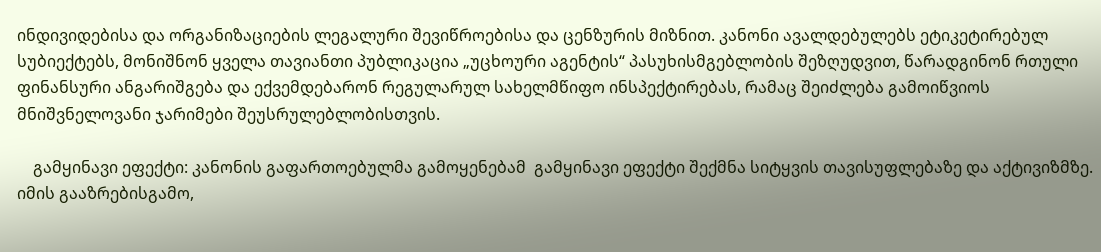ინდივიდებისა და ორგანიზაციების ლეგალური შევიწროებისა და ცენზურის მიზნით. კანონი ავალდებულებს ეტიკეტირებულ სუბიექტებს, მონიშნონ ყველა თავიანთი პუბლიკაცია „უცხოური აგენტის“ პასუხისმგებლობის შეზღუდვით, წარადგინონ რთული  ფინანსური ანგარიშგება და ექვემდებარონ რეგულარულ სახელმწიფო ინსპექტირებას, რამაც შეიძლება გამოიწვიოს მნიშვნელოვანი ჯარიმები შეუსრულებლობისთვის.

    გამყინავი ეფექტი: კანონის გაფართოებულმა გამოყენებამ  გამყინავი ეფექტი შექმნა სიტყვის თავისუფლებაზე და აქტივიზმზე. იმის გააზრებისგამო,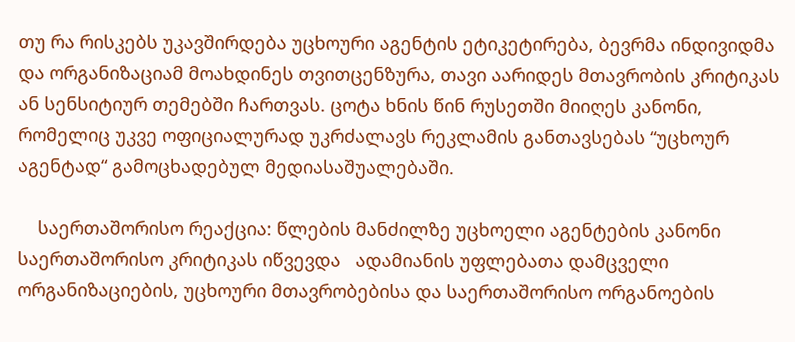თუ რა რისკებს უკავშირდება უცხოური აგენტის ეტიკეტირება, ბევრმა ინდივიდმა და ორგანიზაციამ მოახდინეს თვითცენზურა, თავი აარიდეს მთავრობის კრიტიკას ან სენსიტიურ თემებში ჩართვას. ცოტა ხნის წინ რუსეთში მიიღეს კანონი, რომელიც უკვე ოფიციალურად უკრძალავს რეკლამის განთავსებას “უცხოურ აგენტად“ გამოცხადებულ მედიასაშუალებაში.

    საერთაშორისო რეაქცია: წლების მანძილზე უცხოელი აგენტების კანონი საერთაშორისო კრიტიკას იწვევდა   ადამიანის უფლებათა დამცველი ორგანიზაციების, უცხოური მთავრობებისა და საერთაშორისო ორგანოების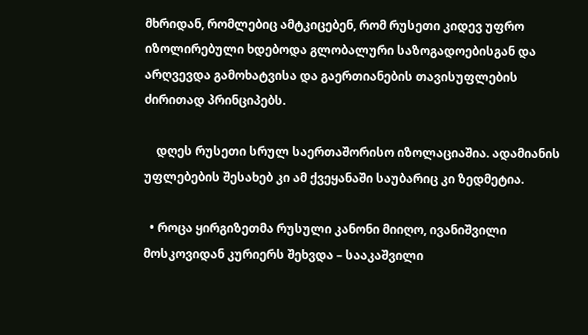მხრიდან, რომლებიც ამტკიცებენ, რომ რუსეთი კიდევ უფრო იზოლირებული ხდებოდა გლობალური საზოგადოებისგან და არღვევდა გამოხატვისა და გაერთიანების თავისუფლების ძირითად პრინციპებს.

    დღეს რუსეთი სრულ საერთაშორისო იზოლაციაშია. ადამიანის უფლებების შესახებ კი ამ ქვეყანაში საუბარიც კი ზედმეტია.

  • როცა ყირგიზეთმა რუსული კანონი მიიღო, ივანიშვილი მოსკოვიდან კურიერს შეხვდა – სააკაშვილი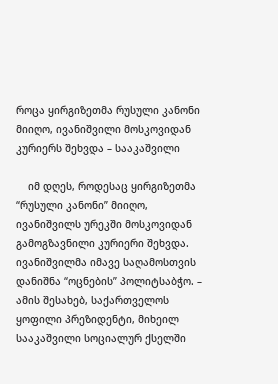როცა ყირგიზეთმა რუსული კანონი მიიღო, ივანიშვილი მოსკოვიდან კურიერს შეხვდა – სააკაშვილი

    იმ დღეს, როდესაც ყირგიზეთმა “რუსული კანონი” მიიღო, ივანიშვილს ურეკში მოსკოვიდან გამოგზავნილი კურიერი შეხვდა. ივანიშვილმა იმავე საღამოსთვის დანიშნა “ოცნების” პოლიტსაბჭო. – ამის შესახებ, საქართველოს ყოფილი პრეზიდენტი, მიხეილ სააკაშვილი სოციალურ ქსელში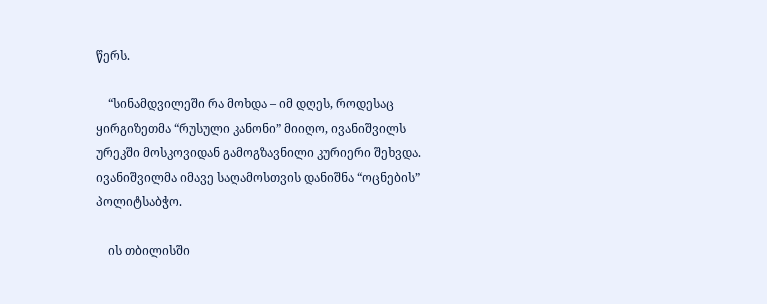წერს.

    “სინამდვილეში რა მოხდა – იმ დღეს, როდესაც ყირგიზეთმა “რუსული კანონი” მიიღო, ივანიშვილს ურეკში მოსკოვიდან გამოგზავნილი კურიერი შეხვდა. ივანიშვილმა იმავე საღამოსთვის დანიშნა “ოცნების” პოლიტსაბჭო.

    ის თბილისში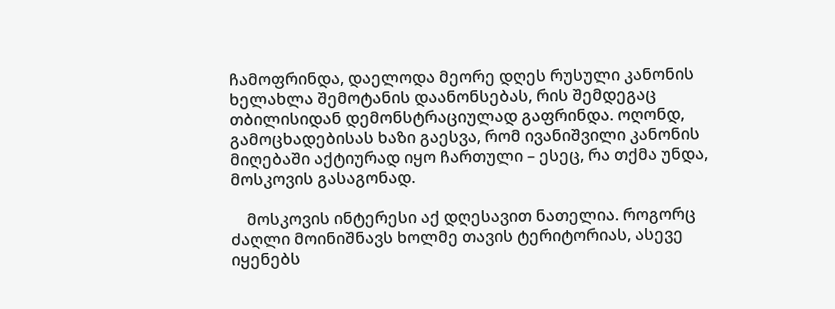ჩამოფრინდა, დაელოდა მეორე დღეს რუსული კანონის ხელახლა შემოტანის დაანონსებას, რის შემდეგაც თბილისიდან დემონსტრაციულად გაფრინდა. ოღონდ, გამოცხადებისას ხაზი გაესვა, რომ ივანიშვილი კანონის მიღებაში აქტიურად იყო ჩართული – ესეც, რა თქმა უნდა, მოსკოვის გასაგონად.

    მოსკოვის ინტერესი აქ დღესავით ნათელია. როგორც ძაღლი მოინიშნავს ხოლმე თავის ტერიტორიას, ასევე იყენებს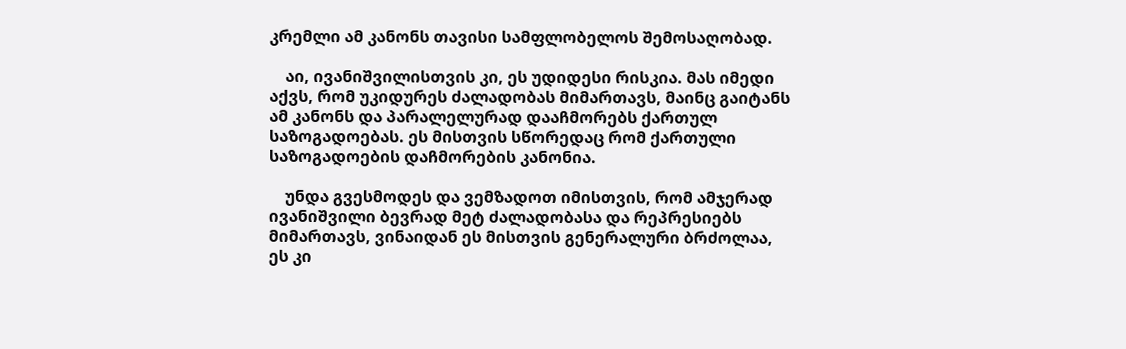კრემლი ამ კანონს თავისი სამფლობელოს შემოსაღობად.

    აი, ივანიშვილისთვის კი, ეს უდიდესი რისკია. მას იმედი აქვს, რომ უკიდურეს ძალადობას მიმართავს, მაინც გაიტანს ამ კანონს და პარალელურად დააჩმორებს ქართულ საზოგადოებას. ეს მისთვის სწორედაც რომ ქართული საზოგადოების დაჩმორების კანონია.

    უნდა გვესმოდეს და ვემზადოთ იმისთვის, რომ ამჯერად ივანიშვილი ბევრად მეტ ძალადობასა და რეპრესიებს მიმართავს, ვინაიდან ეს მისთვის გენერალური ბრძოლაა, ეს კი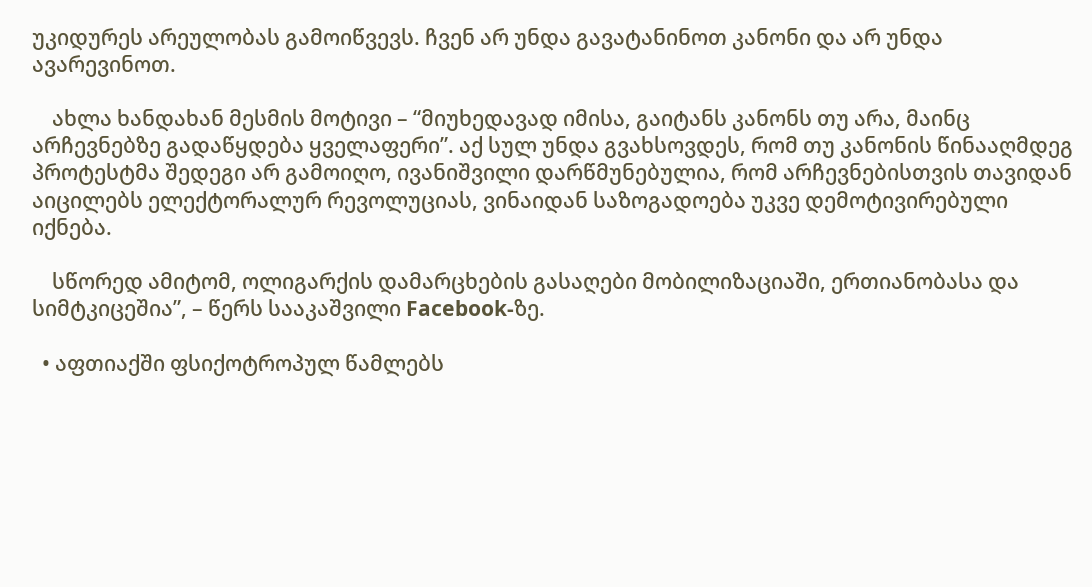უკიდურეს არეულობას გამოიწვევს. ჩვენ არ უნდა გავატანინოთ კანონი და არ უნდა ავარევინოთ.

    ახლა ხანდახან მესმის მოტივი – “მიუხედავად იმისა, გაიტანს კანონს თუ არა, მაინც არჩევნებზე გადაწყდება ყველაფერი”. აქ სულ უნდა გვახსოვდეს, რომ თუ კანონის წინააღმდეგ პროტესტმა შედეგი არ გამოიღო, ივანიშვილი დარწმუნებულია, რომ არჩევნებისთვის თავიდან აიცილებს ელექტორალურ რევოლუციას, ვინაიდან საზოგადოება უკვე დემოტივირებული იქნება.

    სწორედ ამიტომ, ოლიგარქის დამარცხების გასაღები მობილიზაციაში, ერთიანობასა და სიმტკიცეშია”, – წერს სააკაშვილი Facebook-ზე.

  • აფთიაქში ფსიქოტროპულ წამლებს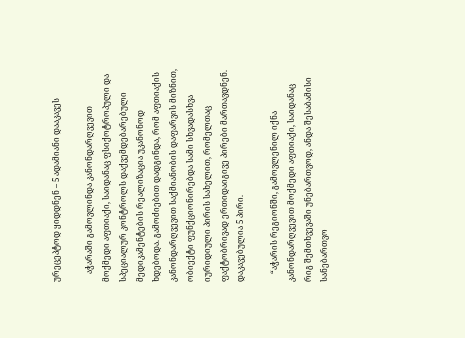ურეცეპტოდ ყიდდნენ – 5 ადამიანი დააკავეს

    აჭარაში გამოვლინდა კანონდარღვევით მოქმედი აფთიაქი, საიდანაც ფსიქოტროპული და სპეციალურ კონტროლს დაქვემდებარებული მედიკამენტების რეალიზაცია უკანონოდ ხდებოდა. გამოძიებით დადგინდა, რომ აფთიაქის კანონდარღვევით საქმიანობის დაფარვის მიზნით, ობიექტი ფუნქციონირებდა სამი სხვადასხვა იურიდიული პირის სახელით, რომელთაც ფაქტობრივად ერთიდაიგივე პირები მართავდნენ. დაკავებულია 5 პირი.

    “აჭარის რეგიონში, გამოვლენილ იქნა კანონდარღვევით მოქმედი აფთიაქი, საიდანაც რიგ შემთხვევაში უნებართვოდ, ანდა შესაბამისი სანებართვო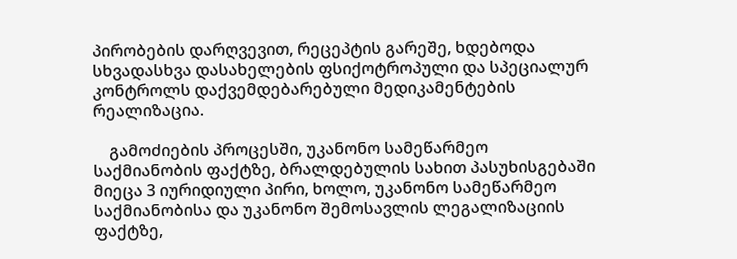პირობების დარღვევით, რეცეპტის გარეშე, ხდებოდა სხვადასხვა დასახელების ფსიქოტროპული და სპეციალურ კონტროლს დაქვემდებარებული მედიკამენტების რეალიზაცია.

    გამოძიების პროცესში, უკანონო სამეწარმეო საქმიანობის ფაქტზე, ბრალდებულის სახით პასუხისგებაში მიეცა 3 იურიდიული პირი, ხოლო, უკანონო სამეწარმეო საქმიანობისა და უკანონო შემოსავლის ლეგალიზაციის ფაქტზე,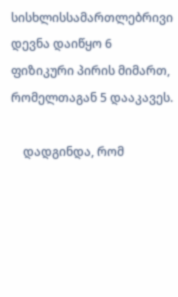სისხლისსამართლებრივი დევნა დაიწყო 6 ფიზიკური პირის მიმართ, რომელთაგან 5 დააკავეს.

    დადგინდა, რომ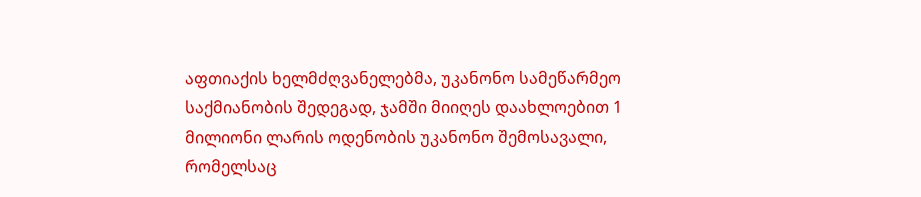აფთიაქის ხელმძღვანელებმა, უკანონო სამეწარმეო საქმიანობის შედეგად, ჯამში მიიღეს დაახლოებით 1 მილიონი ლარის ოდენობის უკანონო შემოსავალი, რომელსაც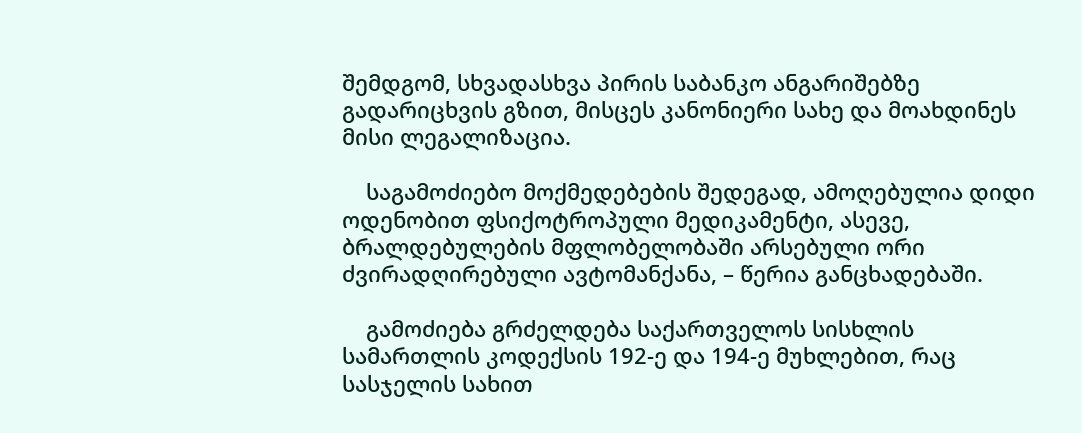შემდგომ, სხვადასხვა პირის საბანკო ანგარიშებზე გადარიცხვის გზით, მისცეს კანონიერი სახე და მოახდინეს მისი ლეგალიზაცია.

    საგამოძიებო მოქმედებების შედეგად, ამოღებულია დიდი ოდენობით ფსიქოტროპული მედიკამენტი, ასევე, ბრალდებულების მფლობელობაში არსებული ორი ძვირადღირებული ავტომანქანა, – წერია განცხადებაში.

    გამოძიება გრძელდება საქართველოს სისხლის სამართლის კოდექსის 192-ე და 194-ე მუხლებით, რაც სასჯელის სახით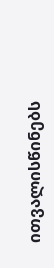ითვალისწინებს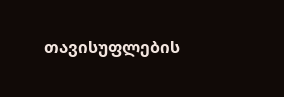თავისუფლების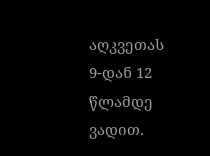აღკვეთას 9-დან 12 წლამდე ვადით.